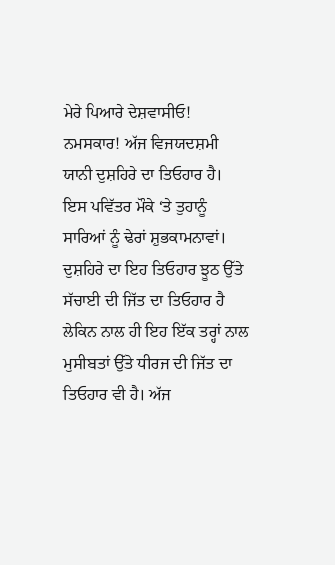ਮੇਰੇ ਪਿਆਰੇ ਦੇਸ਼ਵਾਸੀਓ! ਨਮਸਕਾਰ! ਅੱਜ ਵਿਜਯਦਸ਼ਮੀ ਯਾਨੀ ਦੁਸ਼ਹਿਰੇ ਦਾ ਤਿਓਹਾਰ ਹੈ। ਇਸ ਪਵਿੱਤਰ ਮੌਕੇ ‘ਤੇ ਤੁਹਾਨੂੰ ਸਾਰਿਆਂ ਨੂੰ ਢੇਰਾਂ ਸ਼ੁਭਕਾਮਨਾਵਾਂ। ਦੁਸ਼ਹਿਰੇ ਦਾ ਇਹ ਤਿਓਹਾਰ ਝੂਠ ਉੱਤੇ ਸੱਚਾਈ ਦੀ ਜਿੱਤ ਦਾ ਤਿਓਹਾਰ ਹੈ ਲੇਕਿਨ ਨਾਲ ਹੀ ਇਹ ਇੱਕ ਤਰ੍ਹਾਂ ਨਾਲ ਮੁਸੀਬਤਾਂ ਉੱਤੇ ਧੀਰਜ ਦੀ ਜਿੱਤ ਦਾ ਤਿਓਹਾਰ ਵੀ ਹੈ। ਅੱਜ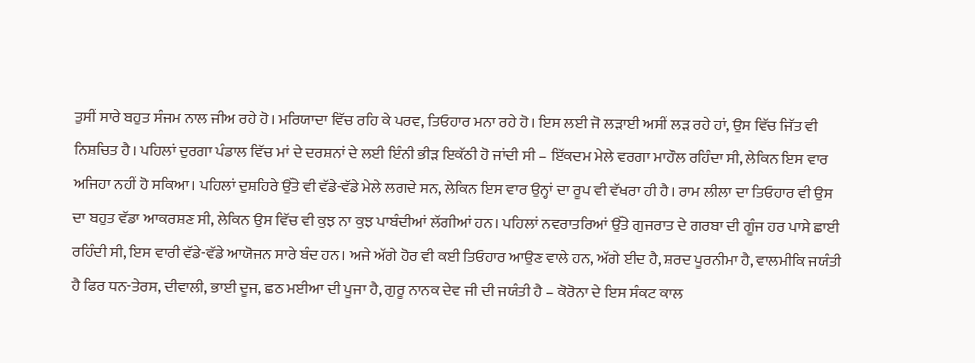ਤੁਸੀਂ ਸਾਰੇ ਬਹੁਤ ਸੰਜਮ ਨਾਲ ਜੀਅ ਰਹੇ ਹੋ। ਮਰਿਯਾਦਾ ਵਿੱਚ ਰਹਿ ਕੇ ਪਰਵ, ਤਿਓਹਾਰ ਮਨਾ ਰਹੇ ਹੋ। ਇਸ ਲਈ ਜੋ ਲੜਾਈ ਅਸੀਂ ਲੜ ਰਹੇ ਹਾਂ, ਉਸ ਵਿੱਚ ਜਿੱਤ ਵੀ ਨਿਸ਼ਚਿਤ ਹੈ। ਪਹਿਲਾਂ ਦੁਰਗਾ ਪੰਡਾਲ ਵਿੱਚ ਮਾਂ ਦੇ ਦਰਸ਼ਨਾਂ ਦੇ ਲਈ ਇੰਨੀ ਭੀੜ ਇਕੱਠੀ ਹੋ ਜਾਂਦੀ ਸੀ – ਇੱਕਦਮ ਮੇਲੇ ਵਰਗਾ ਮਾਹੌਲ ਰਹਿੰਦਾ ਸੀ, ਲੇਕਿਨ ਇਸ ਵਾਰ ਅਜਿਹਾ ਨਹੀਂ ਹੋ ਸਕਿਆ। ਪਹਿਲਾਂ ਦੁਸ਼ਹਿਰੇ ਉੱਤੇ ਵੀ ਵੱਡੇ-ਵੱਡੇ ਮੇਲੇ ਲਗਦੇ ਸਨ, ਲੇਕਿਨ ਇਸ ਵਾਰ ਉਨ੍ਹਾਂ ਦਾ ਰੂਪ ਵੀ ਵੱਖਰਾ ਹੀ ਹੈ। ਰਾਮ ਲੀਲਾ ਦਾ ਤਿਓਹਾਰ ਵੀ ਉਸ ਦਾ ਬਹੁਤ ਵੱਡਾ ਆਕਰਸ਼ਣ ਸੀ, ਲੇਕਿਨ ਉਸ ਵਿੱਚ ਵੀ ਕੁਝ ਨਾ ਕੁਝ ਪਾਬੰਦੀਆਂ ਲੱਗੀਆਂ ਹਨ। ਪਹਿਲਾਂ ਨਵਰਾਤਰਿਆਂ ਉੱਤੇ ਗੁਜਰਾਤ ਦੇ ਗਰਬਾ ਦੀ ਗੂੰਜ ਹਰ ਪਾਸੇ ਛਾਈ ਰਹਿੰਦੀ ਸੀ, ਇਸ ਵਾਰੀ ਵੱਡੇ-ਵੱਡੇ ਆਯੋਜਨ ਸਾਰੇ ਬੰਦ ਹਨ। ਅਜੇ ਅੱਗੇ ਹੋਰ ਵੀ ਕਈ ਤਿਓਹਾਰ ਆਉਣ ਵਾਲੇ ਹਨ, ਅੱਗੇ ਈਦ ਹੈ, ਸ਼ਰਦ ਪੂਰਨੀਮਾ ਹੈ, ਵਾਲਮੀਕਿ ਜਯੰਤੀ ਹੈ ਫਿਰ ਧਨ-ਤੇਰਸ, ਦੀਵਾਲੀ, ਭਾਈ ਦੂਜ, ਛਠ ਮਈਆ ਦੀ ਪੂਜਾ ਹੈ, ਗੁਰੂ ਨਾਨਕ ਦੇਵ ਜੀ ਦੀ ਜਯੰਤੀ ਹੈ – ਕੋਰੋਨਾ ਦੇ ਇਸ ਸੰਕਟ ਕਾਲ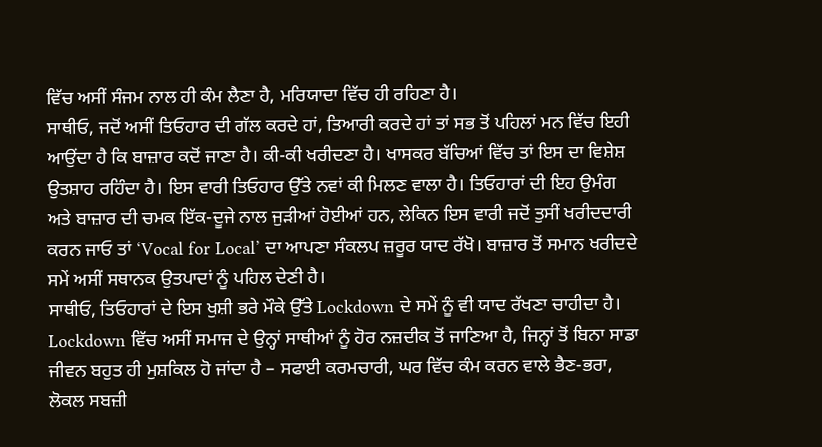ਵਿੱਚ ਅਸੀਂ ਸੰਜਮ ਨਾਲ ਹੀ ਕੰਮ ਲੈਣਾ ਹੈ, ਮਰਿਯਾਦਾ ਵਿੱਚ ਹੀ ਰਹਿਣਾ ਹੈ।
ਸਾਥੀਓ, ਜਦੋਂ ਅਸੀਂ ਤਿਓਹਾਰ ਦੀ ਗੱਲ ਕਰਦੇ ਹਾਂ, ਤਿਆਰੀ ਕਰਦੇ ਹਾਂ ਤਾਂ ਸਭ ਤੋਂ ਪਹਿਲਾਂ ਮਨ ਵਿੱਚ ਇਹੀ ਆਉਂਦਾ ਹੈ ਕਿ ਬਾਜ਼ਾਰ ਕਦੋਂ ਜਾਣਾ ਹੈ। ਕੀ-ਕੀ ਖਰੀਦਣਾ ਹੈ। ਖਾਸਕਰ ਬੱਚਿਆਂ ਵਿੱਚ ਤਾਂ ਇਸ ਦਾ ਵਿਸ਼ੇਸ਼ ਉਤਸ਼ਾਹ ਰਹਿੰਦਾ ਹੈ। ਇਸ ਵਾਰੀ ਤਿਓਹਾਰ ਉੱਤੇ ਨਵਾਂ ਕੀ ਮਿਲਣ ਵਾਲਾ ਹੈ। ਤਿਓਹਾਰਾਂ ਦੀ ਇਹ ਉਮੰਗ ਅਤੇ ਬਾਜ਼ਾਰ ਦੀ ਚਮਕ ਇੱਕ-ਦੂਜੇ ਨਾਲ ਜੁੜੀਆਂ ਹੋਈਆਂ ਹਨ, ਲੇਕਿਨ ਇਸ ਵਾਰੀ ਜਦੋਂ ਤੁਸੀਂ ਖਰੀਦਦਾਰੀ ਕਰਨ ਜਾਓ ਤਾਂ ‘Vocal for Local’ ਦਾ ਆਪਣਾ ਸੰਕਲਪ ਜ਼ਰੂਰ ਯਾਦ ਰੱਖੋ। ਬਾਜ਼ਾਰ ਤੋਂ ਸਮਾਨ ਖਰੀਦਦੇ ਸਮੇਂ ਅਸੀਂ ਸਥਾਨਕ ਉਤਪਾਦਾਂ ਨੂੰ ਪਹਿਲ ਦੇਣੀ ਹੈ।
ਸਾਥੀਓ, ਤਿਓਹਾਰਾਂ ਦੇ ਇਸ ਖੁਸ਼ੀ ਭਰੇ ਮੌਕੇ ਉੱਤੇ Lockdown ਦੇ ਸਮੇਂ ਨੂੰ ਵੀ ਯਾਦ ਰੱਖਣਾ ਚਾਹੀਦਾ ਹੈ। Lockdown ਵਿੱਚ ਅਸੀਂ ਸਮਾਜ ਦੇ ਉਨ੍ਹਾਂ ਸਾਥੀਆਂ ਨੂੰ ਹੋਰ ਨਜ਼ਦੀਕ ਤੋਂ ਜਾਣਿਆ ਹੈ, ਜਿਨ੍ਹਾਂ ਤੋਂ ਬਿਨਾ ਸਾਡਾ ਜੀਵਨ ਬਹੁਤ ਹੀ ਮੁਸ਼ਕਿਲ ਹੋ ਜਾਂਦਾ ਹੈ – ਸਫਾਈ ਕਰਮਚਾਰੀ, ਘਰ ਵਿੱਚ ਕੰਮ ਕਰਨ ਵਾਲੇ ਭੈਣ-ਭਰਾ, ਲੋਕਲ ਸਬਜ਼ੀ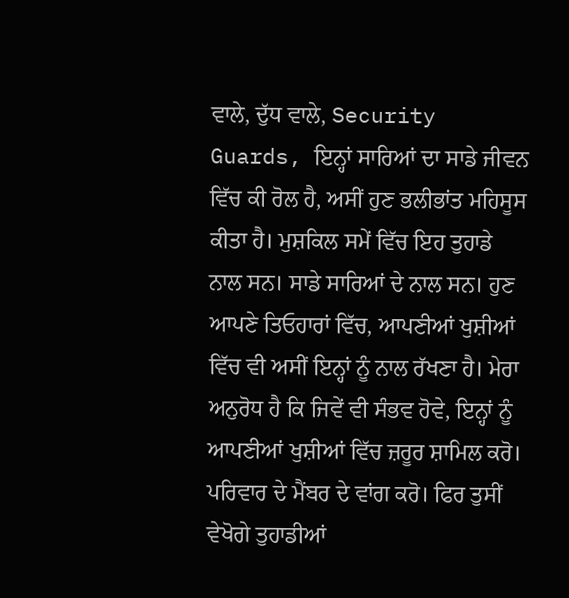ਵਾਲੇ, ਦੁੱਧ ਵਾਲੇ, Security Guards, ਇਨ੍ਹਾਂ ਸਾਰਿਆਂ ਦਾ ਸਾਡੇ ਜੀਵਨ ਵਿੱਚ ਕੀ ਰੋਲ ਹੈ, ਅਸੀਂ ਹੁਣ ਭਲੀਭਾਂਤ ਮਹਿਸੂਸ ਕੀਤਾ ਹੈ। ਮੁਸ਼ਕਿਲ ਸਮੇਂ ਵਿੱਚ ਇਹ ਤੁਹਾਡੇ ਨਾਲ ਸਨ। ਸਾਡੇ ਸਾਰਿਆਂ ਦੇ ਨਾਲ ਸਨ। ਹੁਣ ਆਪਣੇ ਤਿਓਹਾਰਾਂ ਵਿੱਚ, ਆਪਣੀਆਂ ਖੁਸ਼ੀਆਂ ਵਿੱਚ ਵੀ ਅਸੀਂ ਇਨ੍ਹਾਂ ਨੂੰ ਨਾਲ ਰੱਖਣਾ ਹੈ। ਮੇਰਾ ਅਨੁਰੋਧ ਹੈ ਕਿ ਜਿਵੇਂ ਵੀ ਸੰਭਵ ਹੋਵੇ, ਇਨ੍ਹਾਂ ਨੂੰ ਆਪਣੀਆਂ ਖੁਸ਼ੀਆਂ ਵਿੱਚ ਜ਼ਰੂਰ ਸ਼ਾਮਿਲ ਕਰੋ। ਪਰਿਵਾਰ ਦੇ ਮੈਂਬਰ ਦੇ ਵਾਂਗ ਕਰੋ। ਫਿਰ ਤੁਸੀਂ ਵੇਖੋਗੇ ਤੁਹਾਡੀਆਂ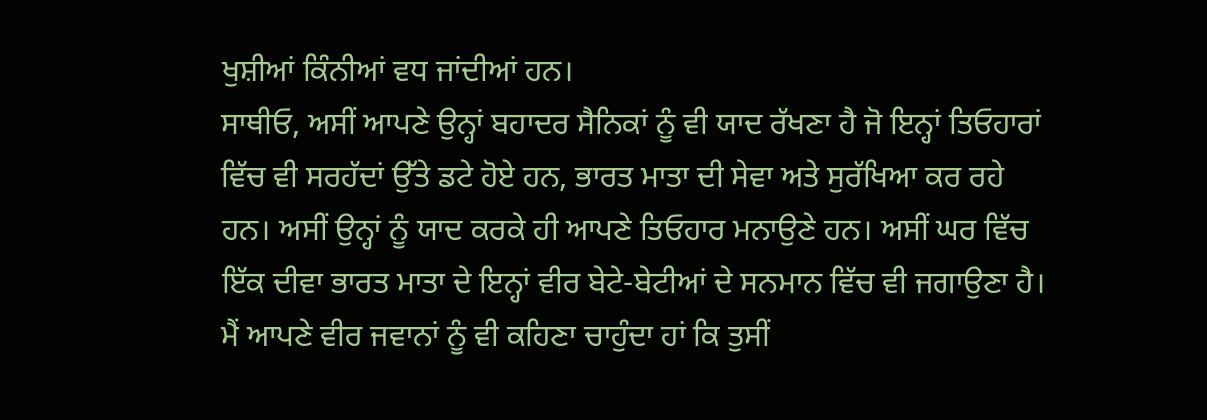ਖੁਸ਼ੀਆਂ ਕਿੰਨੀਆਂ ਵਧ ਜਾਂਦੀਆਂ ਹਨ।
ਸਾਥੀਓ, ਅਸੀਂ ਆਪਣੇ ਉਨ੍ਹਾਂ ਬਹਾਦਰ ਸੈਨਿਕਾਂ ਨੂੰ ਵੀ ਯਾਦ ਰੱਖਣਾ ਹੈ ਜੋ ਇਨ੍ਹਾਂ ਤਿਓਹਾਰਾਂ ਵਿੱਚ ਵੀ ਸਰਹੱਦਾਂ ਉੱਤੇ ਡਟੇ ਹੋਏ ਹਨ, ਭਾਰਤ ਮਾਤਾ ਦੀ ਸੇਵਾ ਅਤੇ ਸੁਰੱਖਿਆ ਕਰ ਰਹੇ ਹਨ। ਅਸੀਂ ਉਨ੍ਹਾਂ ਨੂੰ ਯਾਦ ਕਰਕੇ ਹੀ ਆਪਣੇ ਤਿਓਹਾਰ ਮਨਾਉਣੇ ਹਨ। ਅਸੀਂ ਘਰ ਵਿੱਚ ਇੱਕ ਦੀਵਾ ਭਾਰਤ ਮਾਤਾ ਦੇ ਇਨ੍ਹਾਂ ਵੀਰ ਬੇਟੇ-ਬੇਟੀਆਂ ਦੇ ਸਨਮਾਨ ਵਿੱਚ ਵੀ ਜਗਾਉਣਾ ਹੈ। ਮੈਂ ਆਪਣੇ ਵੀਰ ਜਵਾਨਾਂ ਨੂੰ ਵੀ ਕਹਿਣਾ ਚਾਹੁੰਦਾ ਹਾਂ ਕਿ ਤੁਸੀਂ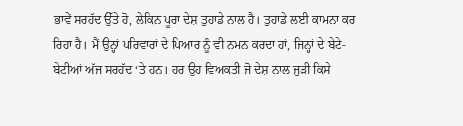ਭਾਵੇਂ ਸਰਹੱਦ ਉੱਤੇ ਹੋ, ਲੇਕਿਨ ਪੂਰਾ ਦੇਸ਼ ਤੁਹਾਡੇ ਨਾਲ ਹੈ। ਤੁਹਾਡੇ ਲਈ ਕਾਮਨਾ ਕਰ ਰਿਹਾ ਹੈ। ਮੈਂ ਉਨ੍ਹਾਂ ਪਰਿਵਾਰਾਂ ਦੇ ਪਿਆਰ ਨੂੰ ਵੀ ਨਮਨ ਕਰਦਾ ਹਾਂ, ਜਿਨ੍ਹਾਂ ਦੇ ਬੇਟੇ-ਬੇਟੀਆਂ ਅੱਜ ਸਰਹੱਦ ‘ਤੇ ਹਨ। ਹਰ ਉਹ ਵਿਅਕਤੀ ਜੋ ਦੇਸ਼ ਨਾਲ ਜੁੜੀ ਕਿਸੇ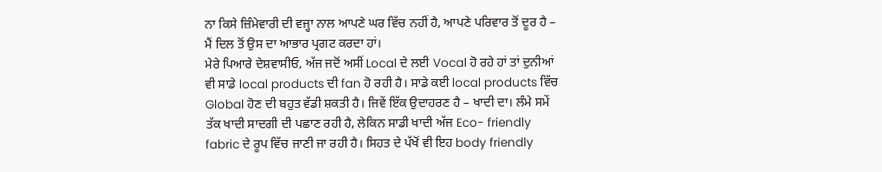ਨਾ ਕਿਸੇ ਜ਼ਿੰਮੇਵਾਰੀ ਦੀ ਵਜ੍ਹਾ ਨਾਲ ਆਪਣੇ ਘਰ ਵਿੱਚ ਨਹੀਂ ਹੈ, ਆਪਣੇ ਪਰਿਵਾਰ ਤੋਂ ਦੂਰ ਹੈ – ਮੈਂ ਦਿਲ ਤੋਂ ਉਸ ਦਾ ਆਭਾਰ ਪ੍ਰਗਟ ਕਰਦਾ ਹਾਂ।
ਮੇਰੇ ਪਿਆਰੇ ਦੇਸ਼ਵਾਸੀਓ, ਅੱਜ ਜਦੋਂ ਅਸੀਂ Local ਦੇ ਲਈ Vocal ਹੋ ਰਹੇ ਹਾਂ ਤਾਂ ਦੁਨੀਆਂ ਵੀ ਸਾਡੇ local products ਦੀ fan ਹੋ ਰਹੀ ਹੈ। ਸਾਡੇ ਕਈ local products ਵਿੱਚ Global ਹੋਣ ਦੀ ਬਹੁਤ ਵੱਡੀ ਸ਼ਕਤੀ ਹੈ। ਜਿਵੇਂ ਇੱਕ ਉਦਾਹਰਣ ਹੈ – ਖਾਦੀ ਦਾ। ਲੰਮੇ ਸਮੇਂ ਤੱਕ ਖਾਦੀ ਸਾਦਗੀ ਦੀ ਪਛਾਣ ਰਹੀ ਹੈ, ਲੇਕਿਨ ਸਾਡੀ ਖਾਦੀ ਅੱਜ Eco- friendly fabric ਦੇ ਰੂਪ ਵਿੱਚ ਜਾਣੀ ਜਾ ਰਹੀ ਹੈ। ਸਿਹਤ ਦੇ ਪੱਖੋਂ ਵੀ ਇਹ body friendly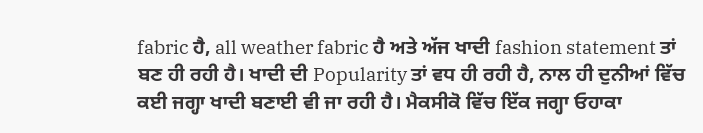fabric ਹੈ, all weather fabric ਹੈ ਅਤੇ ਅੱਜ ਖਾਦੀ fashion statement ਤਾਂ ਬਣ ਹੀ ਰਹੀ ਹੈ। ਖਾਦੀ ਦੀ Popularity ਤਾਂ ਵਧ ਹੀ ਰਹੀ ਹੈ, ਨਾਲ ਹੀ ਦੁਨੀਆਂ ਵਿੱਚ ਕਈ ਜਗ੍ਹਾ ਖਾਦੀ ਬਣਾਈ ਵੀ ਜਾ ਰਹੀ ਹੈ। ਮੈਕਸੀਕੋ ਵਿੱਚ ਇੱਕ ਜਗ੍ਹਾ ਓਹਾਕਾ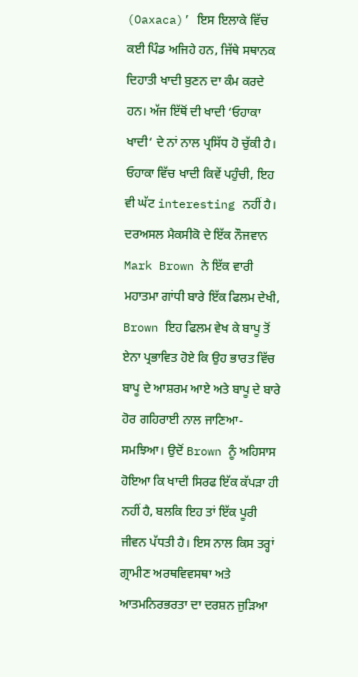(Oaxaca)’ ਇਸ ਇਲਾਕੇ ਵਿੱਚ ਕਈ ਪਿੰਡ ਅਜਿਹੇ ਹਨ, ਜਿੱਥੇ ਸਥਾਨਕ ਦਿਹਾਤੀ ਖਾਦੀ ਬੁਣਨ ਦਾ ਕੰਮ ਕਰਦੇ ਹਨ। ਅੱਜ ਇੱਥੋਂ ਦੀ ਖਾਦੀ ‘ਓਹਾਕਾ ਖਾਦੀ‘ ਦੇ ਨਾਂ ਨਾਲ ਪ੍ਰਸਿੱਧ ਹੋ ਚੁੱਕੀ ਹੈ। ਓਹਾਕਾ ਵਿੱਚ ਖਾਦੀ ਕਿਵੇਂ ਪਹੁੰਚੀ, ਇਹ ਵੀ ਘੱਟ interesting ਨਹੀਂ ਹੈ। ਦਰਅਸਲ ਮੈਕਸੀਕੋ ਦੇ ਇੱਕ ਨੌਜਵਾਨ Mark Brown ਨੇ ਇੱਕ ਵਾਰੀ ਮਹਾਤਮਾ ਗਾਂਧੀ ਬਾਰੇ ਇੱਕ ਫਿਲਮ ਦੇਖੀ, Brown ਇਹ ਫਿਲਮ ਵੇਖ ਕੇ ਬਾਪੂ ਤੋਂ ਏਨਾ ਪ੍ਰਭਾਵਿਤ ਹੋਏ ਕਿ ਉਹ ਭਾਰਤ ਵਿੱਚ ਬਾਪੂ ਦੇ ਆਸ਼ਰਮ ਆਏ ਅਤੇ ਬਾਪੂ ਦੇ ਬਾਰੇ ਹੋਰ ਗਹਿਰਾਈ ਨਾਲ ਜਾਣਿਆ-ਸਮਝਿਆ। ਉਦੋਂ Brown ਨੂੰ ਅਹਿਸਾਸ ਹੋਇਆ ਕਿ ਖਾਦੀ ਸਿਰਫ ਇੱਕ ਕੱਪੜਾ ਹੀ ਨਹੀਂ ਹੈ, ਬਲਕਿ ਇਹ ਤਾਂ ਇੱਕ ਪੂਰੀ ਜੀਵਨ ਪੱਧਤੀ ਹੈ। ਇਸ ਨਾਲ ਕਿਸ ਤਰ੍ਹਾਂ ਗ੍ਰਾਮੀਣ ਅਰਥਵਿਵਸਥਾ ਅਤੇ ਆਤਮਨਿਰਭਰਤਾ ਦਾ ਦਰਸ਼ਨ ਜੁੜਿਆ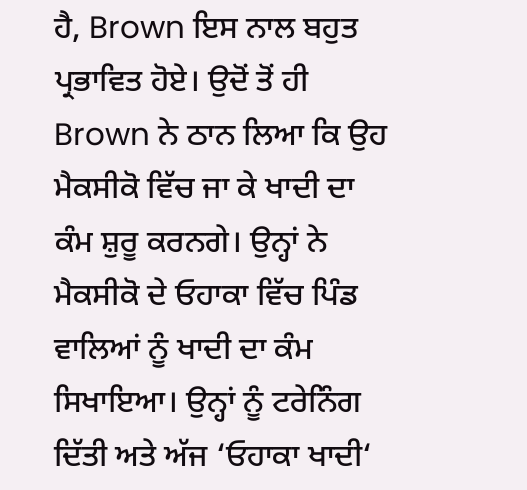ਹੈ, Brown ਇਸ ਨਾਲ ਬਹੁਤ ਪ੍ਰਭਾਵਿਤ ਹੋਏ। ਉਦੋਂ ਤੋਂ ਹੀ Brown ਨੇ ਠਾਨ ਲਿਆ ਕਿ ਉਹ ਮੈਕਸੀਕੋ ਵਿੱਚ ਜਾ ਕੇ ਖਾਦੀ ਦਾ ਕੰਮ ਸ਼ੁਰੂ ਕਰਨਗੇ। ਉਨ੍ਹਾਂ ਨੇ ਮੈਕਸੀਕੋ ਦੇ ਓਹਾਕਾ ਵਿੱਚ ਪਿੰਡ ਵਾਲਿਆਂ ਨੂੰ ਖਾਦੀ ਦਾ ਕੰਮ ਸਿਖਾਇਆ। ਉਨ੍ਹਾਂ ਨੂੰ ਟਰੇਨਿੰਗ ਦਿੱਤੀ ਅਤੇ ਅੱਜ ‘ਓਹਾਕਾ ਖਾਦੀ‘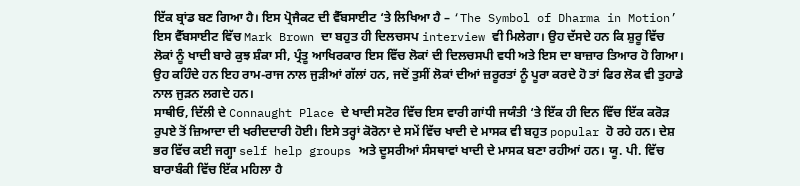ਇੱਕ ਬ੍ਰਾਂਡ ਬਣ ਗਿਆ ਹੈ। ਇਸ ਪ੍ਰੋਜੈਕਟ ਦੀ ਵੈੱਬਸਾਈਟ ‘ਤੇ ਲਿਖਿਆ ਹੈ – ‘The Symbol of Dharma in Motion’ ਇਸ ਵੈੱਬਸਾਈਟ ਵਿੱਚ Mark Brown ਦਾ ਬਹੁਤ ਹੀ ਦਿਲਚਸਪ interview ਵੀ ਮਿਲੇਗਾ। ਉਹ ਦੱਸਦੇ ਹਨ ਕਿ ਸ਼ੁਰੂ ਵਿੱਚ ਲੋਕਾਂ ਨੂੰ ਖਾਦੀ ਬਾਰੇ ਕੁਝ ਸ਼ੰਕਾ ਸੀ, ਪ੍ਰੰਤੂ ਆਖਿਰਕਾਰ ਇਸ ਵਿੱਚ ਲੋਕਾਂ ਦੀ ਦਿਲਚਸਪੀ ਵਧੀ ਅਤੇ ਇਸ ਦਾ ਬਾਜ਼ਾਰ ਤਿਆਰ ਹੋ ਗਿਆ। ਉਹ ਕਹਿੰਦੇ ਹਨ ਇਹ ਰਾਮ-ਰਾਜ ਨਾਲ ਜੁੜੀਆਂ ਗੱਲਾਂ ਹਨ, ਜਦੋਂ ਤੁਸੀਂ ਲੋਕਾਂ ਦੀਆਂ ਜ਼ਰੂਰਤਾਂ ਨੂੰ ਪੂਰਾ ਕਰਦੇ ਹੋ ਤਾਂ ਫਿਰ ਲੋਕ ਵੀ ਤੁਹਾਡੇ ਨਾਲ ਜੁੜਨ ਲਗਦੇ ਹਨ।
ਸਾਥੀਓ, ਦਿੱਲੀ ਦੇ Connaught Place ਦੇ ਖਾਦੀ ਸਟੋਰ ਵਿੱਚ ਇਸ ਵਾਰੀ ਗਾਂਧੀ ਜਯੰਤੀ ‘ਤੇ ਇੱਕ ਹੀ ਦਿਨ ਵਿੱਚ ਇੱਕ ਕਰੋੜ ਰੁਪਏ ਤੋਂ ਜ਼ਿਆਦਾ ਦੀ ਖਰੀਦਦਾਰੀ ਹੋਈ। ਇਸੇ ਤਰ੍ਹਾਂ ਕੋਰੋਨਾ ਦੇ ਸਮੇਂ ਵਿੱਚ ਖਾਦੀ ਦੇ ਮਾਸਕ ਵੀ ਬਹੁਤ popular ਹੋ ਰਹੇ ਹਨ। ਦੇਸ਼ ਭਰ ਵਿੱਚ ਕਈ ਜਗ੍ਹਾ self help groups ਅਤੇ ਦੂਸਰੀਆਂ ਸੰਸਥਾਵਾਂ ਖਾਦੀ ਦੇ ਮਾਸਕ ਬਣਾ ਰਹੀਆਂ ਹਨ। ਯੂ. ਪੀ. ਵਿੱਚ ਬਾਰਾਬੰਕੀ ਵਿੱਚ ਇੱਕ ਮਹਿਲਾ ਹੈ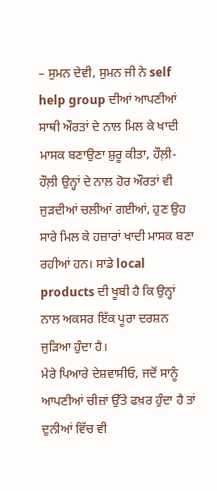– ਸੁਮਨ ਦੇਵੀ, ਸੁਮਨ ਜੀ ਨੇ self help group ਦੀਆਂ ਆਪਣੀਆਂ ਸਾਥੀ ਔਰਤਾਂ ਦੇ ਨਾਲ ਮਿਲ ਕੇ ਖਾਦੀ ਮਾਸਕ ਬਣਾਉਣਾ ਸ਼ੁਰੂ ਕੀਤਾ, ਹੌਲ਼ੀ-ਹੌਲ਼ੀ ਉਨ੍ਹਾਂ ਦੇ ਨਾਲ ਹੋਰ ਔਰਤਾਂ ਵੀ ਜੁੜਦੀਆਂ ਚਲੀਆਂ ਗਈਆਂ, ਹੁਣ ਉਹ ਸਾਰੇ ਮਿਲ ਕੇ ਹਜ਼ਾਰਾਂ ਖਾਦੀ ਮਾਸਕ ਬਣਾ ਰਹੀਆਂ ਹਨ। ਸਾਡੇ local products ਦੀ ਖੂਬੀ ਹੈ ਕਿ ਉਨ੍ਹਾਂ ਨਾਲ ਅਕਸਰ ਇੱਕ ਪੂਰਾ ਦਰਸ਼ਨ ਜੁੜਿਆ ਹੁੰਦਾ ਹੈ।
ਮੇਰੇ ਪਿਆਰੇ ਦੇਸ਼ਵਾਸੀਓ, ਜਦੋਂ ਸਾਨੂੰ ਆਪਣੀਆਂ ਚੀਜ਼ਾਂ ਉੱਤੇ ਫਖ਼ਰ ਹੁੰਦਾ ਹੈ ਤਾਂ ਦੁਨੀਆਂ ਵਿੱਚ ਵੀ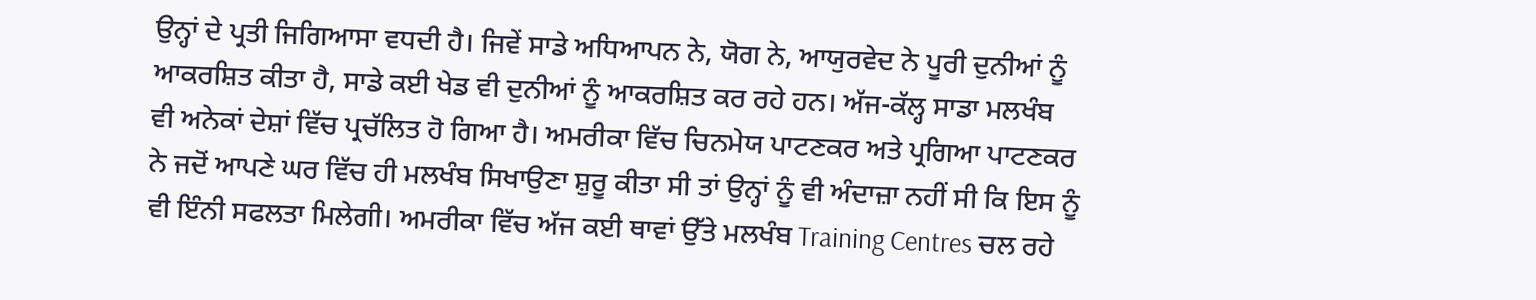ਉਨ੍ਹਾਂ ਦੇ ਪ੍ਰਤੀ ਜਿਗਿਆਸਾ ਵਧਦੀ ਹੈ। ਜਿਵੇਂ ਸਾਡੇ ਅਧਿਆਪਨ ਨੇ, ਯੋਗ ਨੇ, ਆਯੁਰਵੇਦ ਨੇ ਪੂਰੀ ਦੁਨੀਆਂ ਨੂੰ ਆਕਰਸ਼ਿਤ ਕੀਤਾ ਹੈ, ਸਾਡੇ ਕਈ ਖੇਡ ਵੀ ਦੁਨੀਆਂ ਨੂੰ ਆਕਰਸ਼ਿਤ ਕਰ ਰਹੇ ਹਨ। ਅੱਜ-ਕੱਲ੍ਹ ਸਾਡਾ ਮਲਖੰਬ ਵੀ ਅਨੇਕਾਂ ਦੇਸ਼ਾਂ ਵਿੱਚ ਪ੍ਰਚੱਲਿਤ ਹੋ ਗਿਆ ਹੈ। ਅਮਰੀਕਾ ਵਿੱਚ ਚਿਨਮੇਯ ਪਾਟਣਕਰ ਅਤੇ ਪ੍ਰਗਿਆ ਪਾਟਣਕਰ ਨੇ ਜਦੋਂ ਆਪਣੇ ਘਰ ਵਿੱਚ ਹੀ ਮਲਖੰਬ ਸਿਖਾਉਣਾ ਸ਼ੁਰੂ ਕੀਤਾ ਸੀ ਤਾਂ ਉਨ੍ਹਾਂ ਨੂੰ ਵੀ ਅੰਦਾਜ਼ਾ ਨਹੀਂ ਸੀ ਕਿ ਇਸ ਨੂੰ ਵੀ ਇੰਨੀ ਸਫਲਤਾ ਮਿਲੇਗੀ। ਅਮਰੀਕਾ ਵਿੱਚ ਅੱਜ ਕਈ ਥਾਵਾਂ ਉੱਤੇ ਮਲਖੰਬ Training Centres ਚਲ ਰਹੇ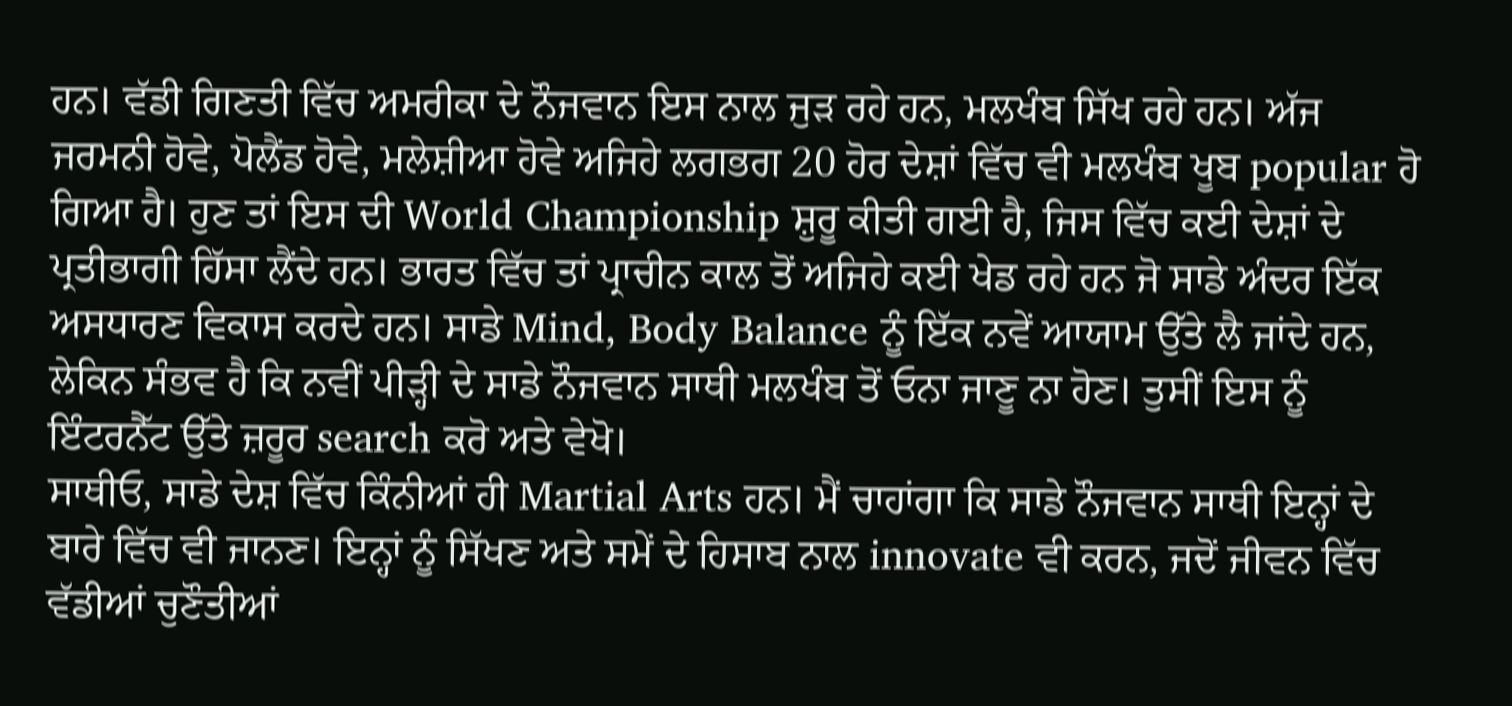ਹਨ। ਵੱਡੀ ਗਿਣਤੀ ਵਿੱਚ ਅਮਰੀਕਾ ਦੇ ਨੌਜਵਾਨ ਇਸ ਨਾਲ ਜੁੜ ਰਹੇ ਹਨ, ਮਲਖੰਬ ਸਿੱਖ ਰਹੇ ਹਨ। ਅੱਜ ਜਰਮਨੀ ਹੋਵੇ, ਪੋਲੈਂਡ ਹੋਵੇ, ਮਲੇਸ਼ੀਆ ਹੋਵੇ ਅਜਿਹੇ ਲਗਭਗ 20 ਹੋਰ ਦੇਸ਼ਾਂ ਵਿੱਚ ਵੀ ਮਲਖੰਬ ਖੂਬ popular ਹੋ ਗਿਆ ਹੈ। ਹੁਣ ਤਾਂ ਇਸ ਦੀ World Championship ਸ਼ੁਰੂ ਕੀਤੀ ਗਈ ਹੈ, ਜਿਸ ਵਿੱਚ ਕਈ ਦੇਸ਼ਾਂ ਦੇ ਪ੍ਰਤੀਭਾਗੀ ਹਿੱਸਾ ਲੈਂਦੇ ਹਨ। ਭਾਰਤ ਵਿੱਚ ਤਾਂ ਪ੍ਰਾਚੀਨ ਕਾਲ ਤੋਂ ਅਜਿਹੇ ਕਈ ਖੇਡ ਰਹੇ ਹਨ ਜੋ ਸਾਡੇ ਅੰਦਰ ਇੱਕ ਅਸਧਾਰਣ ਵਿਕਾਸ ਕਰਦੇ ਹਨ। ਸਾਡੇ Mind, Body Balance ਨੂੰ ਇੱਕ ਨਵੇਂ ਆਯਾਮ ਉੱਤੇ ਲੈ ਜਾਂਦੇ ਹਨ, ਲੇਕਿਨ ਸੰਭਵ ਹੈ ਕਿ ਨਵੀਂ ਪੀੜ੍ਹੀ ਦੇ ਸਾਡੇ ਨੌਜਵਾਨ ਸਾਥੀ ਮਲਖੰਬ ਤੋਂ ਓਨਾ ਜਾਣੂ ਨਾ ਹੋਣ। ਤੁਸੀਂ ਇਸ ਨੂੰ ਇੰਟਰਨੈੱਟ ਉੱਤੇ ਜ਼ਰੂਰ search ਕਰੋ ਅਤੇ ਵੇਖੋ।
ਸਾਥੀਓ, ਸਾਡੇ ਦੇਸ਼ ਵਿੱਚ ਕਿੰਨੀਆਂ ਹੀ Martial Arts ਹਨ। ਮੈਂ ਚਾਹਾਂਗਾ ਕਿ ਸਾਡੇ ਨੌਜਵਾਨ ਸਾਥੀ ਇਨ੍ਹਾਂ ਦੇ ਬਾਰੇ ਵਿੱਚ ਵੀ ਜਾਨਣ। ਇਨ੍ਹਾਂ ਨੂੰ ਸਿੱਖਣ ਅਤੇ ਸਮੇਂ ਦੇ ਹਿਸਾਬ ਨਾਲ innovate ਵੀ ਕਰਨ, ਜਦੋਂ ਜੀਵਨ ਵਿੱਚ ਵੱਡੀਆਂ ਚੁਣੌਤੀਆਂ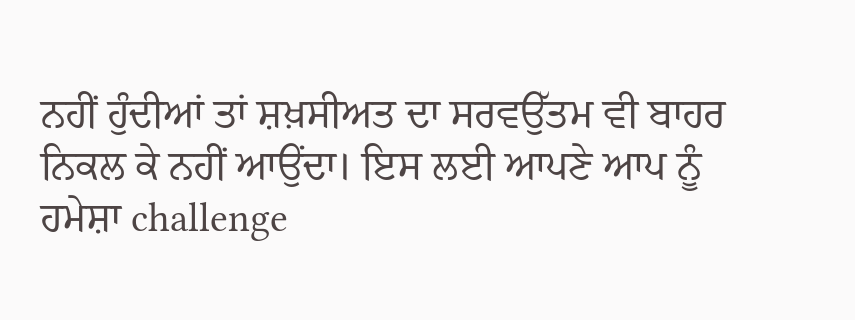ਨਹੀਂ ਹੁੰਦੀਆਂ ਤਾਂ ਸ਼ਖ਼ਸੀਅਤ ਦਾ ਸਰਵਉੱਤਮ ਵੀ ਬਾਹਰ ਨਿਕਲ ਕੇ ਨਹੀਂ ਆਉਂਦਾ। ਇਸ ਲਈ ਆਪਣੇ ਆਪ ਨੂੰ ਹਮੇਸ਼ਾ challenge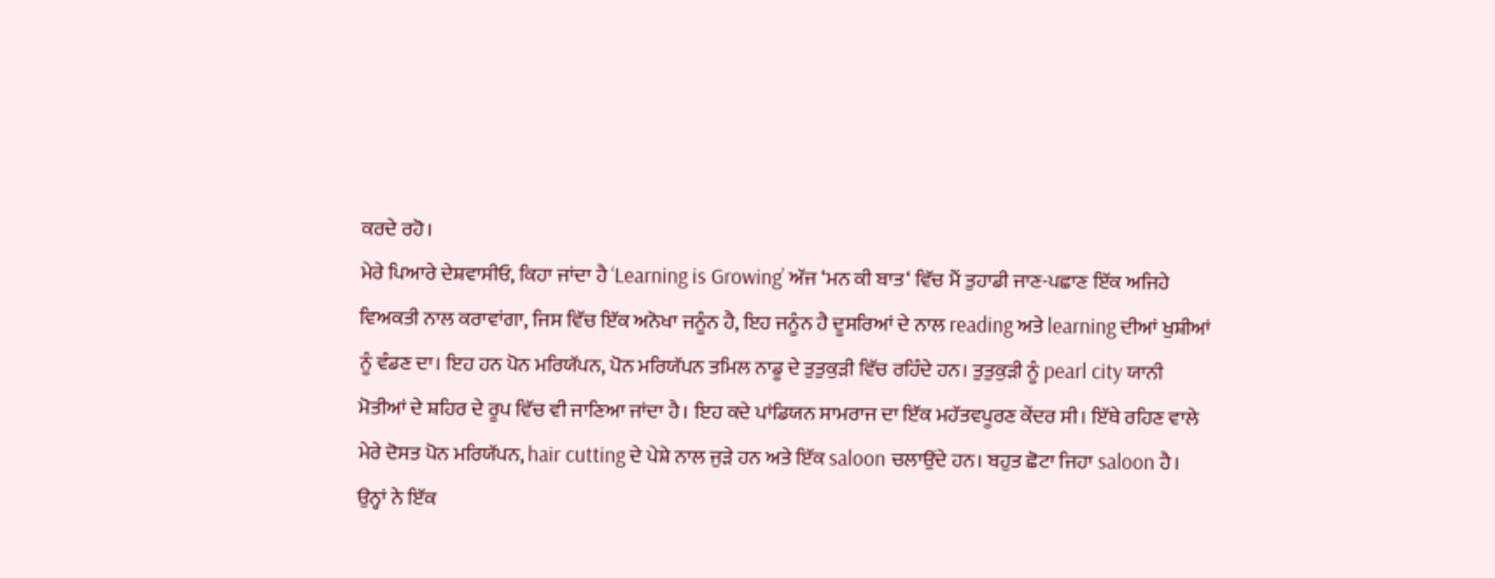ਕਰਦੇ ਰਹੋ।
ਮੇਰੇ ਪਿਆਰੇ ਦੇਸ਼ਵਾਸੀਓ, ਕਿਹਾ ਜਾਂਦਾ ਹੈ ‘Learning is Growing’ ਅੱਜ ‘ਮਨ ਕੀ ਬਾਤ‘ ਵਿੱਚ ਮੈਂ ਤੁਹਾਡੀ ਜਾਣ-ਪਛਾਣ ਇੱਕ ਅਜਿਹੇ ਵਿਅਕਤੀ ਨਾਲ ਕਰਾਵਾਂਗਾ, ਜਿਸ ਵਿੱਚ ਇੱਕ ਅਨੋਖਾ ਜਨੂੰਨ ਹੈ, ਇਹ ਜਨੂੰਨ ਹੈ ਦੂਸਰਿਆਂ ਦੇ ਨਾਲ reading ਅਤੇ learning ਦੀਆਂ ਖੁਸ਼ੀਆਂ ਨੂੰ ਵੰਡਣ ਦਾ। ਇਹ ਹਨ ਪੋਨ ਮਰਿਯੱਪਨ, ਪੋਨ ਮਰਿਯੱਪਨ ਤਮਿਲ ਨਾਡੂ ਦੇ ਤੁਤੁਕੁੜੀ ਵਿੱਚ ਰਹਿੰਦੇ ਹਨ। ਤੁਤੁਕੁੜੀ ਨੂੰ pearl city ਯਾਨੀ ਮੋਤੀਆਂ ਦੇ ਸ਼ਹਿਰ ਦੇ ਰੂਪ ਵਿੱਚ ਵੀ ਜਾਣਿਆ ਜਾਂਦਾ ਹੈ। ਇਹ ਕਦੇ ਪਾਂਡਿਯਨ ਸਾਮਰਾਜ ਦਾ ਇੱਕ ਮਹੱਤਵਪੂਰਣ ਕੇਂਦਰ ਸੀ। ਇੱਥੇ ਰਹਿਣ ਵਾਲੇ ਮੇਰੇ ਦੋਸਤ ਪੋਨ ਮਰਿਯੱਪਨ, hair cutting ਦੇ ਪੇਸ਼ੇ ਨਾਲ ਜੁੜੇ ਹਨ ਅਤੇ ਇੱਕ saloon ਚਲਾਉਂਦੇ ਹਨ। ਬਹੁਤ ਛੋਟਾ ਜਿਹਾ saloon ਹੈ। ਉਨ੍ਹਾਂ ਨੇ ਇੱਕ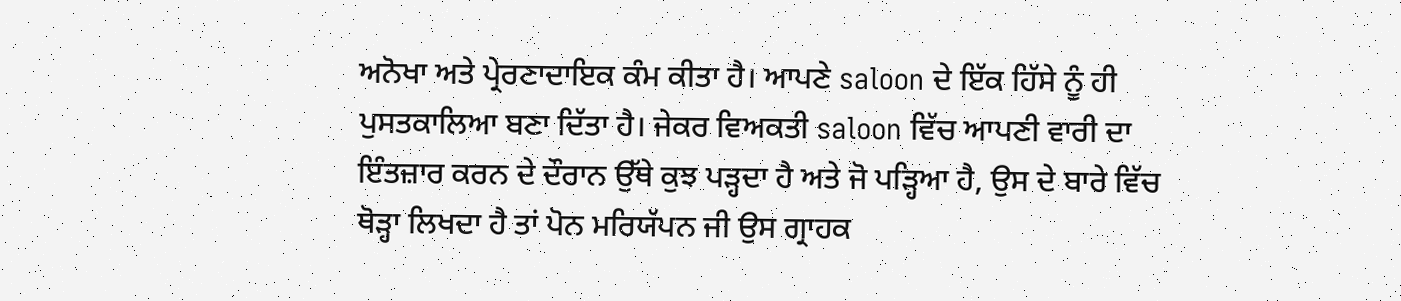ਅਨੋਖਾ ਅਤੇ ਪ੍ਰੇਰਣਾਦਾਇਕ ਕੰਮ ਕੀਤਾ ਹੈ। ਆਪਣੇ saloon ਦੇ ਇੱਕ ਹਿੱਸੇ ਨੂੰ ਹੀ ਪੁਸਤਕਾਲਿਆ ਬਣਾ ਦਿੱਤਾ ਹੈ। ਜੇਕਰ ਵਿਅਕਤੀ saloon ਵਿੱਚ ਆਪਣੀ ਵਾਰੀ ਦਾ ਇੰਤਜ਼ਾਰ ਕਰਨ ਦੇ ਦੌਰਾਨ ਉੱਥੇ ਕੁਝ ਪੜ੍ਹਦਾ ਹੈ ਅਤੇ ਜੋ ਪੜ੍ਹਿਆ ਹੈ, ਉਸ ਦੇ ਬਾਰੇ ਵਿੱਚ ਥੋੜ੍ਹਾ ਲਿਖਦਾ ਹੈ ਤਾਂ ਪੋਨ ਮਰਿਯੱਪਨ ਜੀ ਉਸ ਗ੍ਰਾਹਕ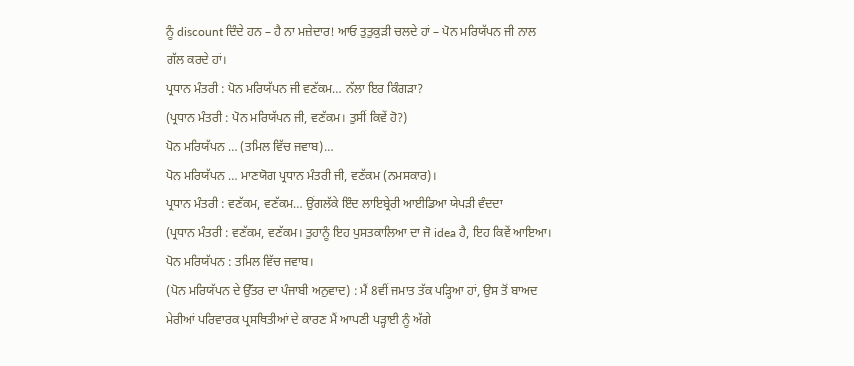ਨੂੰ discount ਦਿੰਦੇ ਹਨ – ਹੈ ਨਾ ਮਜ਼ੇਦਾਰ! ਆਓ ਤੁਤੁਕੁੜੀ ਚਲਦੇ ਹਾਂ – ਪੋਨ ਮਰਿਯੱਪਨ ਜੀ ਨਾਲ ਗੱਲ ਕਰਦੇ ਹਾਂ।
ਪ੍ਰਧਾਨ ਮੰਤਰੀ : ਪੋਨ ਮਰਿਯੱਪਨ ਜੀ ਵਣੱਕਮ… ਨੱਲਾ ਇਰ ਕਿੰਗੜਾ?
(ਪ੍ਰਧਾਨ ਮੰਤਰੀ : ਪੋਨ ਮਰਿਯੱਪਨ ਜੀ, ਵਣੱਕਮ। ਤੁਸੀਂ ਕਿਵੇਂ ਹੋ?)
ਪੋਨ ਮਰਿਯੱਪਨ … (ਤਮਿਲ ਵਿੱਚ ਜਵਾਬ)…
ਪੋਨ ਮਰਿਯੱਪਨ … ਮਾਣਯੋਗ ਪ੍ਰਧਾਨ ਮੰਤਰੀ ਜੀ, ਵਣੱਕਮ (ਨਮਸਕਾਰ)।
ਪ੍ਰਧਾਨ ਮੰਤਰੀ : ਵਣੱਕਮ, ਵਣੱਕਮ… ਉਂਗਲੱਕੇ ਇੰਦ ਲਾਇਬ੍ਰੇਰੀ ਆਈਡਿਆ ਯੇਪੜੀ ਵੰਦਦਾ
(ਪ੍ਰਧਾਨ ਮੰਤਰੀ : ਵਣੱਕਮ, ਵਣੱਕਮ। ਤੁਹਾਨੂੰ ਇਹ ਪੁਸਤਕਾਲਿਆ ਦਾ ਜੋ idea ਹੈ, ਇਹ ਕਿਵੇਂ ਆਇਆ।
ਪੋਨ ਮਰਿਯੱਪਨ : ਤਮਿਲ ਵਿੱਚ ਜਵਾਬ।
(ਪੋਨ ਮਰਿਯੱਪਨ ਦੇ ਉੱਤਰ ਦਾ ਪੰਜਾਬੀ ਅਨੁਵਾਦ) : ਮੈਂ 8ਵੀਂ ਜਮਾਤ ਤੱਕ ਪੜ੍ਹਿਆ ਹਾਂ, ਉਸ ਤੋਂ ਬਾਅਦ ਮੇਰੀਆਂ ਪਰਿਵਾਰਕ ਪ੍ਰਸਥਿਤੀਆਂ ਦੇ ਕਾਰਣ ਮੈਂ ਆਪਣੀ ਪੜ੍ਹਾਈ ਨੂੰ ਅੱਗੇ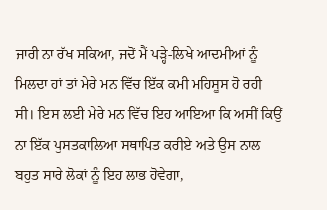ਜਾਰੀ ਨਾ ਰੱਖ ਸਕਿਆ, ਜਦੋਂ ਮੈਂ ਪੜ੍ਹੇ-ਲਿਖੇ ਆਦਮੀਆਂ ਨੂੰ ਮਿਲਦਾ ਹਾਂ ਤਾਂ ਮੇਰੇ ਮਨ ਵਿੱਚ ਇੱਕ ਕਮੀ ਮਹਿਸੂਸ ਹੋ ਰਹੀ ਸੀ। ਇਸ ਲਈ ਮੇਰੇ ਮਨ ਵਿੱਚ ਇਹ ਆਇਆ ਕਿ ਅਸੀਂ ਕਿਉਂ ਨਾ ਇੱਕ ਪੁਸਤਕਾਲਿਆ ਸਥਾਪਿਤ ਕਰੀਏ ਅਤੇ ਉਸ ਨਾਲ ਬਹੁਤ ਸਾਰੇ ਲੋਕਾਂ ਨੂੰ ਇਹ ਲਾਭ ਹੋਵੇਗਾ,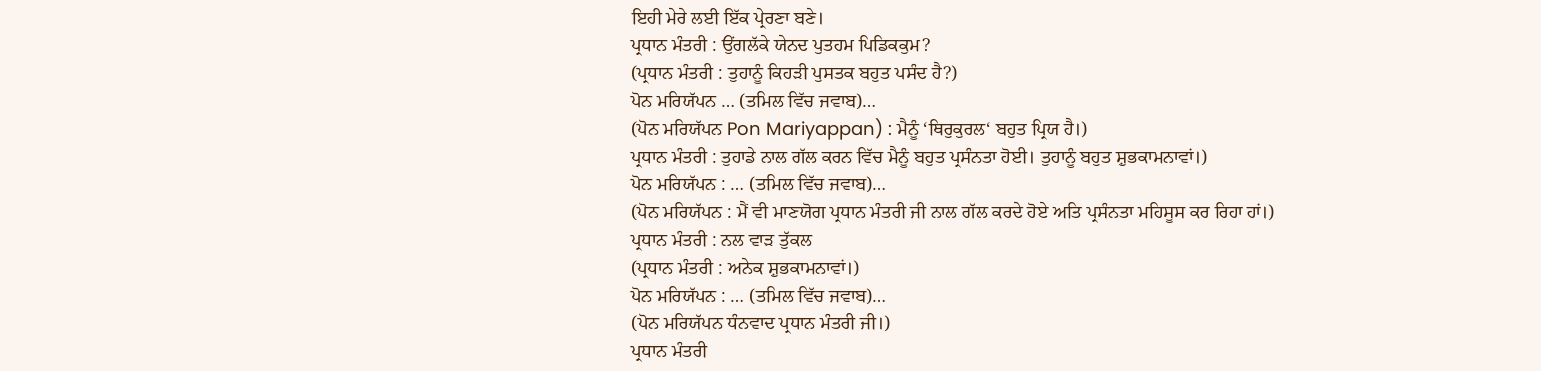ਇਹੀ ਮੇਰੇ ਲਈ ਇੱਕ ਪ੍ਰੇਰਣਾ ਬਣੇ।
ਪ੍ਰਧਾਨ ਮੰਤਰੀ : ਉਂਗਲੱਕੇ ਯੇਨਦ ਪੁਤਹਮ ਪਿਡਿਕਕੁਮ?
(ਪ੍ਰਧਾਨ ਮੰਤਰੀ : ਤੁਹਾਨੂੰ ਕਿਹੜੀ ਪੁਸਤਕ ਬਹੁਤ ਪਸੰਦ ਹੈ?)
ਪੋਨ ਮਰਿਯੱਪਨ … (ਤਮਿਲ ਵਿੱਚ ਜਵਾਬ)…
(ਪੋਨ ਮਰਿਯੱਪਨ Pon Mariyappan) : ਮੈਨੂੰ ‘ਥਿਰੁਕੁਰਲ‘ ਬਹੁਤ ਪ੍ਰਿਯ ਹੈ।)
ਪ੍ਰਧਾਨ ਮੰਤਰੀ : ਤੁਹਾਡੇ ਨਾਲ ਗੱਲ ਕਰਨ ਵਿੱਚ ਮੈਨੂੰ ਬਹੁਤ ਪ੍ਰਸੰਨਤਾ ਹੋਈ। ਤੁਹਾਨੂੰ ਬਹੁਤ ਸ਼ੁਭਕਾਮਨਾਵਾਂ।)
ਪੋਨ ਮਰਿਯੱਪਨ : … (ਤਮਿਲ ਵਿੱਚ ਜਵਾਬ)…
(ਪੋਨ ਮਰਿਯੱਪਨ : ਮੈਂ ਵੀ ਮਾਣਯੋਗ ਪ੍ਰਧਾਨ ਮੰਤਰੀ ਜੀ ਨਾਲ ਗੱਲ ਕਰਦੇ ਹੋਏ ਅਤਿ ਪ੍ਰਸੰਨਤਾ ਮਹਿਸੂਸ ਕਰ ਰਿਹਾ ਹਾਂ।)
ਪ੍ਰਧਾਨ ਮੰਤਰੀ : ਨਲ ਵਾੜ ਤੁੱਕਲ
(ਪ੍ਰਧਾਨ ਮੰਤਰੀ : ਅਨੇਕ ਸ਼ੁਭਕਾਮਨਾਵਾਂ।)
ਪੋਨ ਮਰਿਯੱਪਨ : … (ਤਮਿਲ ਵਿੱਚ ਜਵਾਬ)…
(ਪੋਨ ਮਰਿਯੱਪਨ ਧੰਨਵਾਦ ਪ੍ਰਧਾਨ ਮੰਤਰੀ ਜੀ।)
ਪ੍ਰਧਾਨ ਮੰਤਰੀ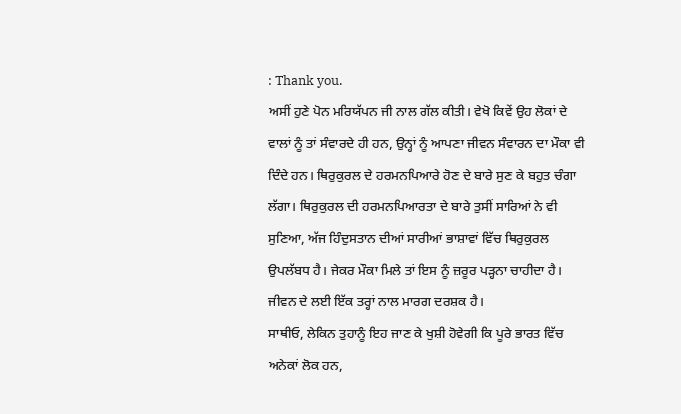: Thank you.
ਅਸੀਂ ਹੁਣੇ ਪੋਨ ਮਰਿਯੱਪਨ ਜੀ ਨਾਲ ਗੱਲ ਕੀਤੀ। ਵੇਖੋ ਕਿਵੇਂ ਉਹ ਲੋਕਾਂ ਦੇ ਵਾਲਾਂ ਨੂੰ ਤਾਂ ਸੰਵਾਰਦੇ ਹੀ ਹਨ, ਉਨ੍ਹਾਂ ਨੂੰ ਆਪਣਾ ਜੀਵਨ ਸੰਵਾਰਨ ਦਾ ਮੌਕਾ ਵੀ ਦਿੰਦੇ ਹਨ। ਥਿਰੁਕੁਰਲ ਦੇ ਹਰਮਨਪਿਆਰੇ ਹੋਣ ਦੇ ਬਾਰੇ ਸੁਣ ਕੇ ਬਹੁਤ ਚੰਗਾ ਲੱਗਾ। ਥਿਰੁਕੁਰਲ ਦੀ ਹਰਮਨਪਿਆਰਤਾ ਦੇ ਬਾਰੇ ਤੁਸੀਂ ਸਾਰਿਆਂ ਨੇ ਵੀ ਸੁਣਿਆ, ਅੱਜ ਹਿੰਦੁਸਤਾਨ ਦੀਆਂ ਸਾਰੀਆਂ ਭਾਸ਼ਾਵਾਂ ਵਿੱਚ ਥਿਰੁਕੁਰਲ ਉਪਲੱਬਧ ਹੈ। ਜੇਕਰ ਮੌਕਾ ਮਿਲੇ ਤਾਂ ਇਸ ਨੂੰ ਜ਼ਰੂਰ ਪੜ੍ਹਨਾ ਚਾਹੀਦਾ ਹੈ। ਜੀਵਨ ਦੇ ਲਈ ਇੱਕ ਤਰ੍ਹਾਂ ਨਾਲ ਮਾਰਗ ਦਰਸ਼ਕ ਹੈ।
ਸਾਥੀਓ, ਲੇਕਿਨ ਤੁਹਾਨੂੰ ਇਹ ਜਾਣ ਕੇ ਖੁਸ਼ੀ ਹੋਵੇਗੀ ਕਿ ਪੂਰੇ ਭਾਰਤ ਵਿੱਚ ਅਨੇਕਾਂ ਲੋਕ ਹਨ,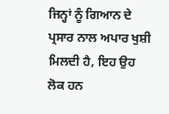ਜਿਨ੍ਹਾਂ ਨੂੰ ਗਿਆਨ ਦੇ ਪ੍ਰਸਾਰ ਨਾਲ ਅਪਾਰ ਖੁਸ਼ੀ ਮਿਲਦੀ ਹੈ, ਇਹ ਉਹ ਲੋਕ ਹਨ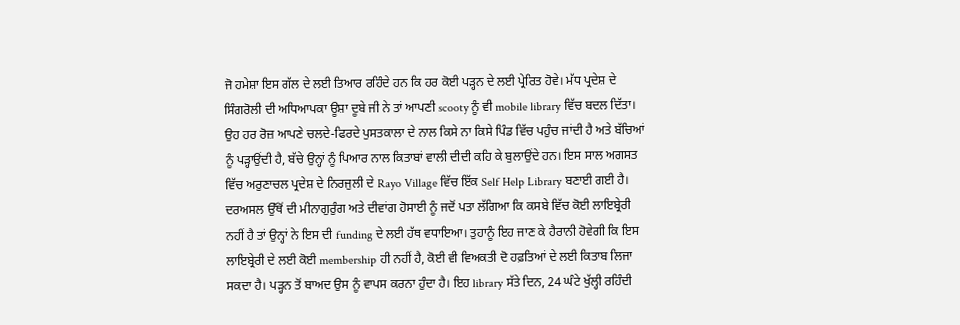ਜੋ ਹਮੇਸ਼ਾ ਇਸ ਗੱਲ ਦੇ ਲਈ ਤਿਆਰ ਰਹਿੰਦੇ ਹਨ ਕਿ ਹਰ ਕੋਈ ਪੜ੍ਹਨ ਦੇ ਲਈ ਪ੍ਰੇਰਿਤ ਹੋਵੇ। ਮੱਧ ਪ੍ਰਦੇਸ਼ ਦੇ ਸਿੰਗਰੋਲੀ ਦੀ ਅਧਿਆਪਕਾ ਊਸ਼ਾ ਦੂਬੇ ਜੀ ਨੇ ਤਾਂ ਆਪਣੀ scooty ਨੂੰ ਵੀ mobile library ਵਿੱਚ ਬਦਲ ਦਿੱਤਾ। ਉਹ ਹਰ ਰੋਜ਼ ਆਪਣੇ ਚਲਦੇ-ਫਿਰਦੇ ਪੁਸਤਕਾਲਾ ਦੇ ਨਾਲ ਕਿਸੇ ਨਾ ਕਿਸੇ ਪਿੰਡ ਵਿੱਚ ਪਹੁੰਚ ਜਾਂਦੀ ਹੈ ਅਤੇ ਬੱਚਿਆਂ ਨੂੰ ਪੜ੍ਹਾਉਂਦੀ ਹੈ, ਬੱਚੇ ਉਨ੍ਹਾਂ ਨੂੰ ਪਿਆਰ ਨਾਲ ਕਿਤਾਬਾਂ ਵਾਲੀ ਦੀਦੀ ਕਹਿ ਕੇ ਬੁਲਾਉਂਦੇ ਹਨ। ਇਸ ਸਾਲ ਅਗਸਤ ਵਿੱਚ ਅਰੁਣਾਚਲ ਪ੍ਰਦੇਸ਼ ਦੇ ਨਿਰਜੁਲੀ ਦੇ Rayo Village ਵਿੱਚ ਇੱਕ Self Help Library ਬਣਾਈ ਗਈ ਹੈ। ਦਰਅਸਲ ਉੱਥੋਂ ਦੀ ਮੀਨਾਗੁਰੁੰਗ ਅਤੇ ਦੀਵਾਂਗ ਹੋਸਾਈ ਨੂੰ ਜਦੋਂ ਪਤਾ ਲੱਗਿਆ ਕਿ ਕਸਬੇ ਵਿੱਚ ਕੋਈ ਲਾਇਬ੍ਰੇਰੀ ਨਹੀਂ ਹੈ ਤਾਂ ਉਨ੍ਹਾਂ ਨੇ ਇਸ ਦੀ funding ਦੇ ਲਈ ਹੱਥ ਵਧਾਇਆ। ਤੁਹਾਨੂੰ ਇਹ ਜਾਣ ਕੇ ਹੈਰਾਨੀ ਹੋਵੇਗੀ ਕਿ ਇਸ ਲਾਇਬ੍ਰੇਰੀ ਦੇ ਲਈ ਕੋਈ membership ਹੀ ਨਹੀਂ ਹੈ, ਕੋਈ ਵੀ ਵਿਅਕਤੀ ਦੋ ਹਫ਼ਤਿਆਂ ਦੇ ਲਈ ਕਿਤਾਬ ਲਿਜਾ ਸਕਦਾ ਹੈ। ਪੜ੍ਹਨ ਤੋਂ ਬਾਅਦ ਉਸ ਨੂੰ ਵਾਪਸ ਕਰਨਾ ਹੁੰਦਾ ਹੈ। ਇਹ library ਸੱਤੇ ਦਿਨ, 24 ਘੰਟੇ ਖੁੱਲ੍ਹੀ ਰਹਿੰਦੀ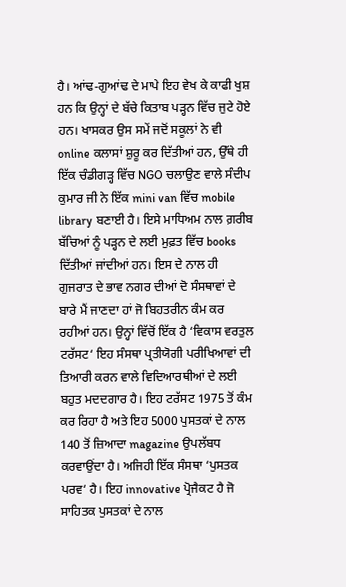ਹੈ। ਆਂਢ-ਗੁਆਂਢ ਦੇ ਮਾਪੇ ਇਹ ਵੇਖ ਕੇ ਕਾਫੀ ਖੁਸ਼ ਹਨ ਕਿ ਉਨ੍ਹਾਂ ਦੇ ਬੱਚੇ ਕਿਤਾਬ ਪੜ੍ਹਨ ਵਿੱਚ ਜੁਟੇ ਹੋਏ ਹਨ। ਖਾਸਕਰ ਉਸ ਸਮੇਂ ਜਦੋਂ ਸਕੂਲਾਂ ਨੇ ਵੀ online ਕਲਾਸਾਂ ਸ਼ੁਰੂ ਕਰ ਦਿੱਤੀਆਂ ਹਨ, ਉੱਥੇ ਹੀ ਇੱਕ ਚੰਡੀਗੜ੍ਹ ਵਿੱਚ NGO ਚਲਾਉਣ ਵਾਲੇ ਸੰਦੀਪ ਕੁਮਾਰ ਜੀ ਨੇ ਇੱਕ mini van ਵਿੱਚ mobile library ਬਣਾਈ ਹੈ। ਇਸੇ ਮਾਧਿਅਮ ਨਾਲ ਗ਼ਰੀਬ ਬੱਚਿਆਂ ਨੂੰ ਪੜ੍ਹਨ ਦੇ ਲਈ ਮੁਫ਼ਤ ਵਿੱਚ books ਦਿੱਤੀਆਂ ਜਾਂਦੀਆਂ ਹਨ। ਇਸ ਦੇ ਨਾਲ ਹੀ ਗੁਜਰਾਤ ਦੇ ਭਾਵ ਨਗਰ ਦੀਆਂ ਦੋ ਸੰਸਥਾਵਾਂ ਦੇ ਬਾਰੇ ਮੈਂ ਜਾਣਦਾ ਹਾਂ ਜੋ ਬਿਹਤਰੀਨ ਕੰਮ ਕਰ ਰਹੀਆਂ ਹਨ। ਉਨ੍ਹਾਂ ਵਿੱਚੋਂ ਇੱਕ ਹੈ ‘ਵਿਕਾਸ ਵਰਤੁਲ ਟਰੱਸਟ‘ ਇਹ ਸੰਸਥਾ ਪ੍ਰਤੀਯੋਗੀ ਪਰੀਖਿਆਵਾਂ ਦੀ ਤਿਆਰੀ ਕਰਨ ਵਾਲੇ ਵਿਦਿਆਰਥੀਆਂ ਦੇ ਲਈ ਬਹੁਤ ਮਦਦਗਾਰ ਹੈ। ਇਹ ਟਰੱਸਟ 1975 ਤੋਂ ਕੰਮ ਕਰ ਰਿਹਾ ਹੈ ਅਤੇ ਇਹ 5000 ਪੁਸਤਕਾਂ ਦੇ ਨਾਲ 140 ਤੋਂ ਜ਼ਿਆਦਾ magazine ਉਪਲੱਬਧ ਕਰਵਾਉਂਦਾ ਹੈ। ਅਜਿਹੀ ਇੱਕ ਸੰਸਥਾ ‘ਪੁਸਤਕ ਪਰਵ‘ ਹੈ। ਇਹ innovative ਪ੍ਰੋਜੈਕਟ ਹੈ ਜੋ ਸਾਹਿਤਕ ਪੁਸਤਕਾਂ ਦੇ ਨਾਲ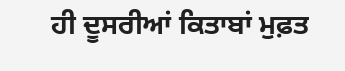ਹੀ ਦੂਸਰੀਆਂ ਕਿਤਾਬਾਂ ਮੁਫ਼ਤ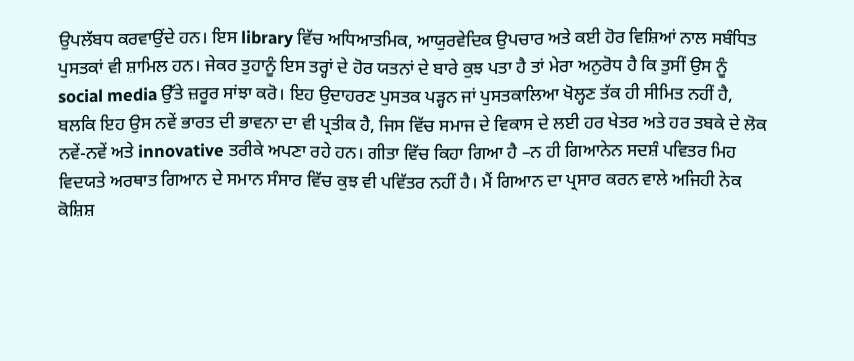ਉਪਲੱਬਧ ਕਰਵਾਉਂਦੇ ਹਨ। ਇਸ library ਵਿੱਚ ਅਧਿਆਤਮਿਕ, ਆਯੁਰਵੇਦਿਕ ਉਪਚਾਰ ਅਤੇ ਕਈ ਹੋਰ ਵਿਸ਼ਿਆਂ ਨਾਲ ਸਬੰਧਿਤ ਪੁਸਤਕਾਂ ਵੀ ਸ਼ਾਮਿਲ ਹਨ। ਜੇਕਰ ਤੁਹਾਨੂੰ ਇਸ ਤਰ੍ਹਾਂ ਦੇ ਹੋਰ ਯਤਨਾਂ ਦੇ ਬਾਰੇ ਕੁਝ ਪਤਾ ਹੈ ਤਾਂ ਮੇਰਾ ਅਨੁਰੋਧ ਹੈ ਕਿ ਤੁਸੀਂ ਉਸ ਨੂੰ social media ਉੱਤੇ ਜ਼ਰੂਰ ਸਾਂਝਾ ਕਰੋ। ਇਹ ਉਦਾਹਰਣ ਪੁਸਤਕ ਪੜ੍ਹਨ ਜਾਂ ਪੁਸਤਕਾਲਿਆ ਖੋਲ੍ਹਣ ਤੱਕ ਹੀ ਸੀਮਿਤ ਨਹੀਂ ਹੈ, ਬਲਕਿ ਇਹ ਉਸ ਨਵੇਂ ਭਾਰਤ ਦੀ ਭਾਵਨਾ ਦਾ ਵੀ ਪ੍ਰਤੀਕ ਹੈ, ਜਿਸ ਵਿੱਚ ਸਮਾਜ ਦੇ ਵਿਕਾਸ ਦੇ ਲਈ ਹਰ ਖੇਤਰ ਅਤੇ ਹਰ ਤਬਕੇ ਦੇ ਲੋਕ ਨਵੇਂ-ਨਵੇਂ ਅਤੇ innovative ਤਰੀਕੇ ਅਪਣਾ ਰਹੇ ਹਨ। ਗੀਤਾ ਵਿੱਚ ਕਿਹਾ ਗਿਆ ਹੈ –ਨ ਹੀ ਗਿਆਨੇਨ ਸਦਸ਼ੰ ਪਵਿਤਰ ਮਿਹ ਵਿਦਯਤੇ ਅਰਥਾਤ ਗਿਆਨ ਦੇ ਸਮਾਨ ਸੰਸਾਰ ਵਿੱਚ ਕੁਝ ਵੀ ਪਵਿੱਤਰ ਨਹੀਂ ਹੈ। ਮੈਂ ਗਿਆਨ ਦਾ ਪ੍ਰਸਾਰ ਕਰਨ ਵਾਲੇ ਅਜਿਹੀ ਨੇਕ ਕੋਸ਼ਿਸ਼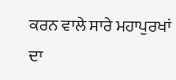ਕਰਨ ਵਾਲੇ ਸਾਰੇ ਮਹਾਪੁਰਖਾਂ ਦਾ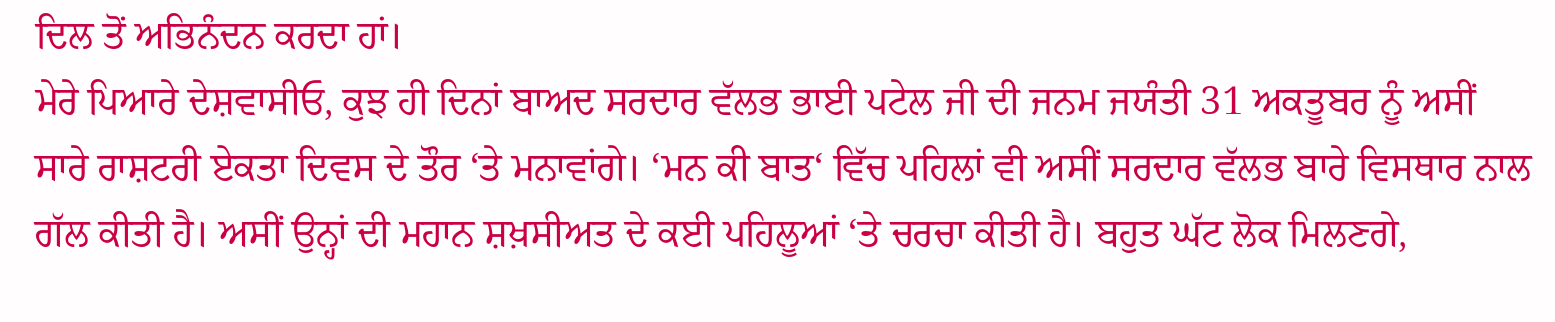ਦਿਲ ਤੋਂ ਅਭਿਨੰਦਨ ਕਰਦਾ ਹਾਂ।
ਮੇਰੇ ਪਿਆਰੇ ਦੇਸ਼ਵਾਸੀਓ, ਕੁਝ ਹੀ ਦਿਨਾਂ ਬਾਅਦ ਸਰਦਾਰ ਵੱਲਭ ਭਾਈ ਪਟੇਲ ਜੀ ਦੀ ਜਨਮ ਜਯੰਤੀ 31 ਅਕਤੂਬਰ ਨੂੰ ਅਸੀਂ ਸਾਰੇ ਰਾਸ਼ਟਰੀ ਏਕਤਾ ਦਿਵਸ ਦੇ ਤੌਰ ‘ਤੇ ਮਨਾਵਾਂਗੇ। ‘ਮਨ ਕੀ ਬਾਤ‘ ਵਿੱਚ ਪਹਿਲਾਂ ਵੀ ਅਸੀਂ ਸਰਦਾਰ ਵੱਲਭ ਬਾਰੇ ਵਿਸਥਾਰ ਨਾਲ ਗੱਲ ਕੀਤੀ ਹੈ। ਅਸੀਂ ਉਨ੍ਹਾਂ ਦੀ ਮਹਾਨ ਸ਼ਖ਼ਸੀਅਤ ਦੇ ਕਈ ਪਹਿਲੂਆਂ ‘ਤੇ ਚਰਚਾ ਕੀਤੀ ਹੈ। ਬਹੁਤ ਘੱਟ ਲੋਕ ਮਿਲਣਗੇ,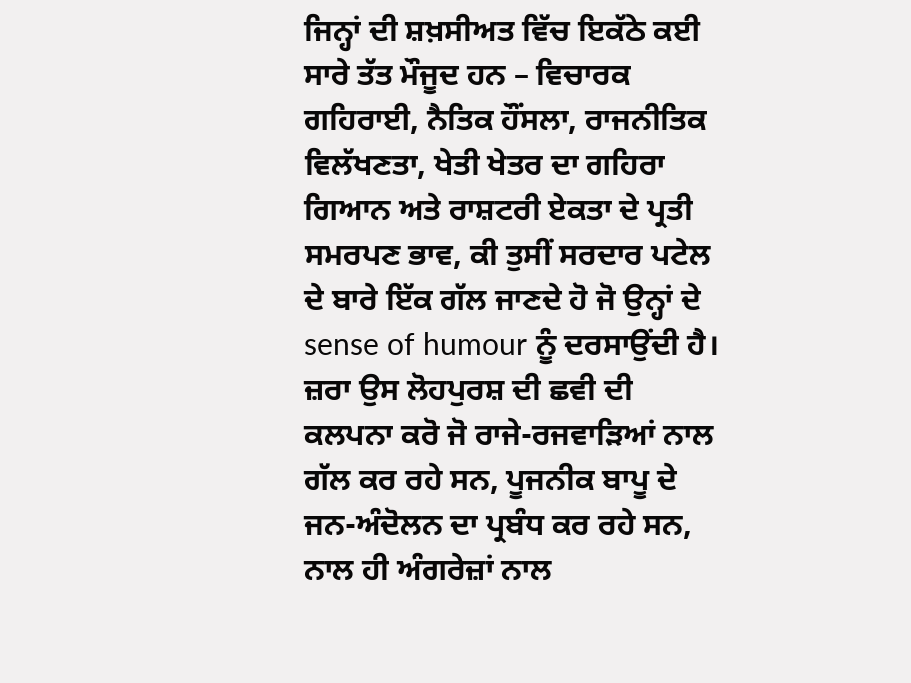ਜਿਨ੍ਹਾਂ ਦੀ ਸ਼ਖ਼ਸੀਅਤ ਵਿੱਚ ਇਕੱਠੇ ਕਈ ਸਾਰੇ ਤੱਤ ਮੌਜੂਦ ਹਨ – ਵਿਚਾਰਕ ਗਹਿਰਾਈ, ਨੈਤਿਕ ਹੌਂਸਲਾ, ਰਾਜਨੀਤਿਕ ਵਿਲੱਖਣਤਾ, ਖੇਤੀ ਖੇਤਰ ਦਾ ਗਹਿਰਾ ਗਿਆਨ ਅਤੇ ਰਾਸ਼ਟਰੀ ਏਕਤਾ ਦੇ ਪ੍ਰਤੀ ਸਮਰਪਣ ਭਾਵ, ਕੀ ਤੁਸੀਂ ਸਰਦਾਰ ਪਟੇਲ ਦੇ ਬਾਰੇ ਇੱਕ ਗੱਲ ਜਾਣਦੇ ਹੋ ਜੋ ਉਨ੍ਹਾਂ ਦੇ sense of humour ਨੂੰ ਦਰਸਾਉਂਦੀ ਹੈ। ਜ਼ਰਾ ਉਸ ਲੋਹਪੁਰਸ਼ ਦੀ ਛਵੀ ਦੀ ਕਲਪਨਾ ਕਰੋ ਜੋ ਰਾਜੇ-ਰਜਵਾੜਿਆਂ ਨਾਲ ਗੱਲ ਕਰ ਰਹੇ ਸਨ, ਪੂਜਨੀਕ ਬਾਪੂ ਦੇ ਜਨ-ਅੰਦੋਲਨ ਦਾ ਪ੍ਰਬੰਧ ਕਰ ਰਹੇ ਸਨ, ਨਾਲ ਹੀ ਅੰਗਰੇਜ਼ਾਂ ਨਾਲ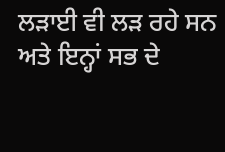ਲੜਾਈ ਵੀ ਲੜ ਰਹੇ ਸਨ ਅਤੇ ਇਨ੍ਹਾਂ ਸਭ ਦੇ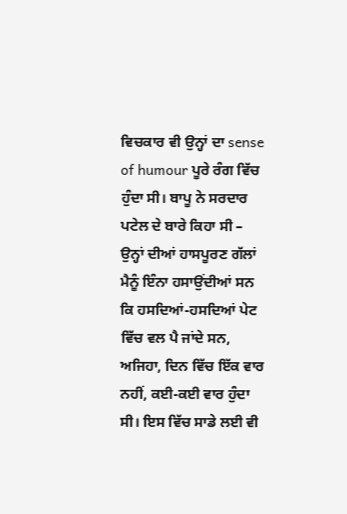ਵਿਚਕਾਰ ਵੀ ਉਨ੍ਹਾਂ ਦਾ sense of humour ਪੂਰੇ ਰੰਗ ਵਿੱਚ ਹੁੰਦਾ ਸੀ। ਬਾਪੂ ਨੇ ਸਰਦਾਰ ਪਟੇਲ ਦੇ ਬਾਰੇ ਕਿਹਾ ਸੀ – ਉਨ੍ਹਾਂ ਦੀਆਂ ਹਾਸਪੂਰਣ ਗੱਲਾਂ ਮੈਨੂੰ ਇੰਨਾ ਹਸਾਉਂਦੀਆਂ ਸਨ ਕਿ ਹਸਦਿਆਂ-ਹਸਦਿਆਂ ਪੇਟ ਵਿੱਚ ਵਲ ਪੈ ਜਾਂਦੇ ਸਨ, ਅਜਿਹਾ, ਦਿਨ ਵਿੱਚ ਇੱਕ ਵਾਰ ਨਹੀਂ, ਕਈ-ਕਈ ਵਾਰ ਹੁੰਦਾ ਸੀ। ਇਸ ਵਿੱਚ ਸਾਡੇ ਲਈ ਵੀ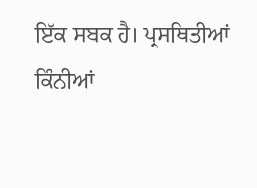ਇੱਕ ਸਬਕ ਹੈ। ਪ੍ਰਸਥਿਤੀਆਂ ਕਿੰਨੀਆਂ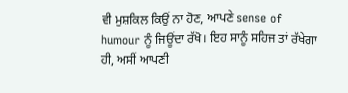ਵੀ ਮੁਸ਼ਕਿਲ ਕਿਉਂ ਨਾ ਹੋਣ, ਆਪਣੇ sense of humour ਨੂੰ ਜਿਊਂਦਾ ਰੱਖੋ। ਇਹ ਸਾਨੂੰ ਸਹਿਜ ਤਾਂ ਰੱਖੇਗਾ ਹੀ, ਅਸੀਂ ਆਪਣੀ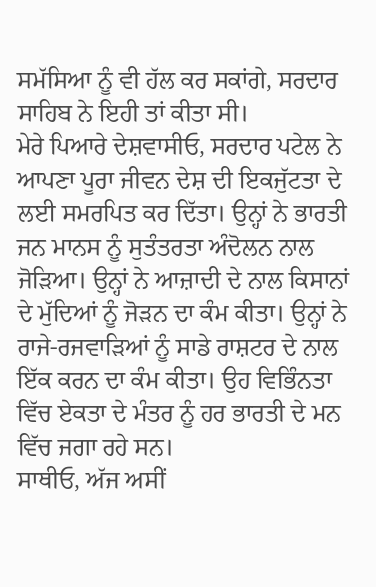ਸਮੱਸਿਆ ਨੂੰ ਵੀ ਹੱਲ ਕਰ ਸਕਾਂਗੇ, ਸਰਦਾਰ ਸਾਹਿਬ ਨੇ ਇਹੀ ਤਾਂ ਕੀਤਾ ਸੀ।
ਮੇਰੇ ਪਿਆਰੇ ਦੇਸ਼ਵਾਸੀਓ, ਸਰਦਾਰ ਪਟੇਲ ਨੇ ਆਪਣਾ ਪੂਰਾ ਜੀਵਨ ਦੇਸ਼ ਦੀ ਇਕਜੁੱਟਤਾ ਦੇ ਲਈ ਸਮਰਪਿਤ ਕਰ ਦਿੱਤਾ। ਉਨ੍ਹਾਂ ਨੇ ਭਾਰਤੀ ਜਨ ਮਾਨਸ ਨੂੰ ਸੁਤੰਤਰਤਾ ਅੰਦੋਲਨ ਨਾਲ ਜੋੜਿਆ। ਉਨ੍ਹਾਂ ਨੇ ਆਜ਼ਾਦੀ ਦੇ ਨਾਲ ਕਿਸਾਨਾਂ ਦੇ ਮੁੱਦਿਆਂ ਨੂੰ ਜੋੜਨ ਦਾ ਕੰਮ ਕੀਤਾ। ਉਨ੍ਹਾਂ ਨੇ ਰਾਜੇ-ਰਜਵਾੜਿਆਂ ਨੂੰ ਸਾਡੇ ਰਾਸ਼ਟਰ ਦੇ ਨਾਲ ਇੱਕ ਕਰਨ ਦਾ ਕੰਮ ਕੀਤਾ। ਉਹ ਵਿਭਿੰਨਤਾ ਵਿੱਚ ਏਕਤਾ ਦੇ ਮੰਤਰ ਨੂੰ ਹਰ ਭਾਰਤੀ ਦੇ ਮਨ ਵਿੱਚ ਜਗਾ ਰਹੇ ਸਨ।
ਸਾਥੀਓ, ਅੱਜ ਅਸੀਂ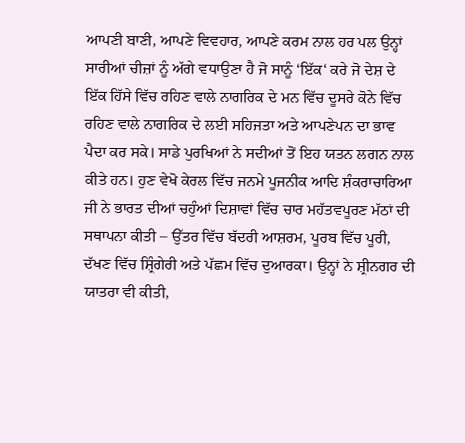ਆਪਣੀ ਬਾਣੀ, ਆਪਣੇ ਵਿਵਹਾਰ, ਆਪਣੇ ਕਰਮ ਨਾਲ ਹਰ ਪਲ ਉਨ੍ਹਾਂ ਸਾਰੀਆਂ ਚੀਜ਼ਾਂ ਨੂੰ ਅੱਗੇ ਵਧਾਉਣਾ ਹੈ ਜੋ ਸਾਨੂੰ ‘ਇੱਕ‘ ਕਰੇ ਜੋ ਦੇਸ਼ ਦੇ ਇੱਕ ਹਿੱਸੇ ਵਿੱਚ ਰਹਿਣ ਵਾਲੇ ਨਾਗਰਿਕ ਦੇ ਮਨ ਵਿੱਚ ਦੂਸਰੇ ਕੋਨੇ ਵਿੱਚ ਰਹਿਣ ਵਾਲੇ ਨਾਗਰਿਕ ਦੇ ਲਈ ਸਹਿਜਤਾ ਅਤੇ ਆਪਣੇਪਨ ਦਾ ਭਾਵ ਪੈਦਾ ਕਰ ਸਕੇ। ਸਾਡੇ ਪੁਰਖਿਆਂ ਨੇ ਸਦੀਆਂ ਤੋਂ ਇਹ ਯਤਨ ਲਗਨ ਨਾਲ ਕੀਤੇ ਹਨ। ਹੁਣ ਵੇਖੋ ਕੇਰਲ ਵਿੱਚ ਜਨਮੇ ਪੂਜਨੀਕ ਆਦਿ ਸ਼ੰਕਰਾਚਾਰਿਆ ਜੀ ਨੇ ਭਾਰਤ ਦੀਆਂ ਚਹੁੰਆਂ ਦਿਸ਼ਾਵਾਂ ਵਿੱਚ ਚਾਰ ਮਹੱਤਵਪੂਰਣ ਮੱਠਾਂ ਦੀ ਸਥਾਪਨਾ ਕੀਤੀ – ਉੱਤਰ ਵਿੱਚ ਬੱਦਰੀ ਆਸ਼ਰਮ, ਪੂਰਬ ਵਿੱਚ ਪੂਰੀ, ਦੱਖਣ ਵਿੱਚ ਸ਼੍ਰਿੰਗੇਰੀ ਅਤੇ ਪੱਛਮ ਵਿੱਚ ਦੁਆਰਕਾ। ਉਨ੍ਹਾਂ ਨੇ ਸ਼੍ਰੀਨਗਰ ਦੀ ਯਾਤਰਾ ਵੀ ਕੀਤੀ,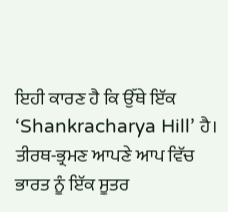ਇਹੀ ਕਾਰਣ ਹੈ ਕਿ ਉੱਥੇ ਇੱਕ ‘Shankracharya Hill’ ਹੈ। ਤੀਰਥ-ਭ੍ਰਮਣ ਆਪਣੇ ਆਪ ਵਿੱਚ ਭਾਰਤ ਨੂੰ ਇੱਕ ਸੂਤਰ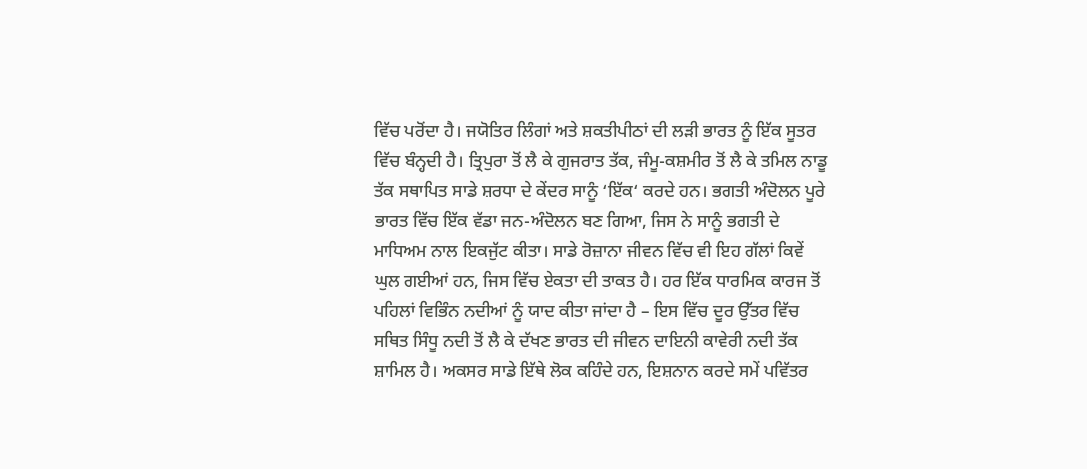ਵਿੱਚ ਪਰੋਂਦਾ ਹੈ। ਜਯੋਤਿਰ ਲਿੰਗਾਂ ਅਤੇ ਸ਼ਕਤੀਪੀਠਾਂ ਦੀ ਲੜੀ ਭਾਰਤ ਨੂੰ ਇੱਕ ਸੂਤਰ ਵਿੱਚ ਬੰਨ੍ਹਦੀ ਹੈ। ਤ੍ਰਿਪੁਰਾ ਤੋਂ ਲੈ ਕੇ ਗੁਜਰਾਤ ਤੱਕ, ਜੰਮੂ-ਕਸ਼ਮੀਰ ਤੋਂ ਲੈ ਕੇ ਤਮਿਲ ਨਾਡੂ ਤੱਕ ਸਥਾਪਿਤ ਸਾਡੇ ਸ਼ਰਧਾ ਦੇ ਕੇਂਦਰ ਸਾਨੂੰ ‘ਇੱਕ‘ ਕਰਦੇ ਹਨ। ਭਗਤੀ ਅੰਦੋਲਨ ਪੂਰੇ ਭਾਰਤ ਵਿੱਚ ਇੱਕ ਵੱਡਾ ਜਨ-ਅੰਦੋਲਨ ਬਣ ਗਿਆ, ਜਿਸ ਨੇ ਸਾਨੂੰ ਭਗਤੀ ਦੇ ਮਾਧਿਅਮ ਨਾਲ ਇਕਜੁੱਟ ਕੀਤਾ। ਸਾਡੇ ਰੋਜ਼ਾਨਾ ਜੀਵਨ ਵਿੱਚ ਵੀ ਇਹ ਗੱਲਾਂ ਕਿਵੇਂ ਘੁਲ ਗਈਆਂ ਹਨ, ਜਿਸ ਵਿੱਚ ਏਕਤਾ ਦੀ ਤਾਕਤ ਹੈ। ਹਰ ਇੱਕ ਧਾਰਮਿਕ ਕਾਰਜ ਤੋਂ ਪਹਿਲਾਂ ਵਿਭਿੰਨ ਨਦੀਆਂ ਨੂੰ ਯਾਦ ਕੀਤਾ ਜਾਂਦਾ ਹੈ – ਇਸ ਵਿੱਚ ਦੂਰ ਉੱਤਰ ਵਿੱਚ ਸਥਿਤ ਸਿੰਧੂ ਨਦੀ ਤੋਂ ਲੈ ਕੇ ਦੱਖਣ ਭਾਰਤ ਦੀ ਜੀਵਨ ਦਾਇਨੀ ਕਾਵੇਰੀ ਨਦੀ ਤੱਕ ਸ਼ਾਮਿਲ ਹੈ। ਅਕਸਰ ਸਾਡੇ ਇੱਥੇ ਲੋਕ ਕਹਿੰਦੇ ਹਨ, ਇਸ਼ਨਾਨ ਕਰਦੇ ਸਮੇਂ ਪਵਿੱਤਰ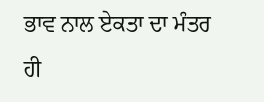ਭਾਵ ਨਾਲ ਏਕਤਾ ਦਾ ਮੰਤਰ ਹੀ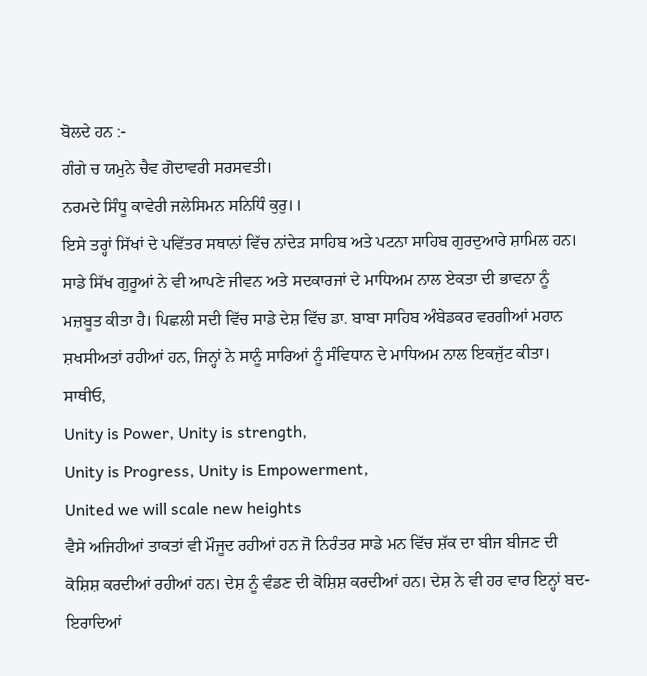ਬੋਲਦੇ ਹਨ :-
ਗੰਗੇ ਚ ਯਮੁਨੇ ਚੈਵ ਗੋਦਾਵਰੀ ਸਰਸਵਤੀ।
ਨਰਮਦੇ ਸਿੰਧੂ ਕਾਵੇਰੀ ਜਲੇਸਿਮਨ ਸਨਿਧਿੰ ਕੁਰੁ।।
ਇਸੇ ਤਰ੍ਹਾਂ ਸਿੱਖਾਂ ਦੇ ਪਵਿੱਤਰ ਸਥਾਨਾਂ ਵਿੱਚ ਨਾਂਦੇੜ ਸਾਹਿਬ ਅਤੇ ਪਟਨਾ ਸਾਹਿਬ ਗੁਰਦੁਆਰੇ ਸ਼ਾਮਿਲ ਹਨ। ਸਾਡੇ ਸਿੱਖ ਗੁਰੂਆਂ ਨੇ ਵੀ ਆਪਣੇ ਜੀਵਨ ਅਤੇ ਸਦਕਾਰਜਾਂ ਦੇ ਮਾਧਿਅਮ ਨਾਲ ਏਕਤਾ ਦੀ ਭਾਵਨਾ ਨੂੰ ਮਜ਼ਬੂਤ ਕੀਤਾ ਹੈ। ਪਿਛਲੀ ਸਦੀ ਵਿੱਚ ਸਾਡੇ ਦੇਸ਼ ਵਿੱਚ ਡਾ. ਬਾਬਾ ਸਾਹਿਬ ਅੰਬੇਡਕਰ ਵਰਗੀਆਂ ਮਹਾਨ ਸ਼ਖਸੀਅਤਾਂ ਰਹੀਆਂ ਹਨ, ਜਿਨ੍ਹਾਂ ਨੇ ਸਾਨੂੰ ਸਾਰਿਆਂ ਨੂੰ ਸੰਵਿਧਾਨ ਦੇ ਮਾਧਿਅਮ ਨਾਲ ਇਕਜੁੱਟ ਕੀਤਾ।
ਸਾਥੀਓ,
Unity is Power, Unity is strength,
Unity is Progress, Unity is Empowerment,
United we will scale new heights
ਵੈਸੇ ਅਜਿਹੀਆਂ ਤਾਕਤਾਂ ਵੀ ਮੌਜੂਦ ਰਹੀਆਂ ਹਨ ਜੋ ਨਿਰੰਤਰ ਸਾਡੇ ਮਨ ਵਿੱਚ ਸ਼ੱਕ ਦਾ ਬੀਜ ਬੀਜਣ ਦੀ ਕੋਸ਼ਿਸ਼ ਕਰਦੀਆਂ ਰਹੀਆਂ ਹਨ। ਦੇਸ਼ ਨੂੰ ਵੰਡਣ ਦੀ ਕੋਸ਼ਿਸ਼ ਕਰਦੀਆਂ ਹਨ। ਦੇਸ਼ ਨੇ ਵੀ ਹਰ ਵਾਰ ਇਨ੍ਹਾਂ ਬਦ-ਇਰਾਦਿਆਂ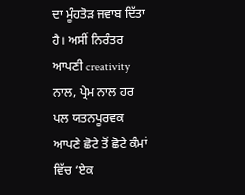ਦਾ ਮੂੰਹਤੋੜ ਜਵਾਬ ਦਿੱਤਾ ਹੈ। ਅਸੀਂ ਨਿਰੰਤਰ ਆਪਣੀ creativity ਨਾਲ, ਪ੍ਰੇਮ ਨਾਲ ਹਰ ਪਲ ਯਤਨਪੂਰਵਕ ਆਪਣੇ ਛੋਟੇ ਤੋਂ ਛੋਟੇ ਕੰਮਾਂ ਵਿੱਚ ‘ਏਕ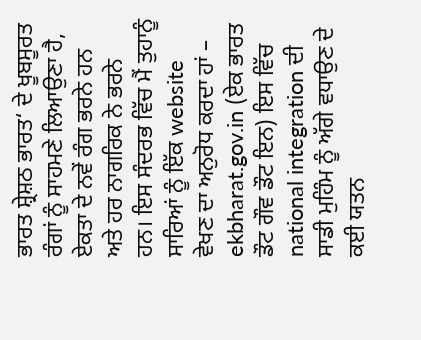ਭਾਰਤ ਸ਼੍ਰੇਸ਼ਠ ਭਾਰਤ‘ ਦੇ ਖੂਬਸੂਰਤ ਰੰਗਾਂ ਨੂੰ ਸਾਹਮਣੇ ਲਿਆਉਣਾ ਹੈ, ਏਕਤਾ ਦੇ ਨਵੇਂ ਰੰਗ ਭਰਨੇ ਹਨ ਅਤੇ ਹਰ ਨਾਗਰਿਕ ਨੇ ਭਰਨੇ ਹਨ। ਇਸ ਸੰਦਰਭ ਵਿੱਚ ਮੈਂ ਤੁਹਾਨੂੰ ਸਾਰਿਆਂ ਨੂੰ ਇੱਕ website ਵੇਖਣ ਦਾ ਅਨੁਰੋਧ ਕਰਦਾ ਹਾਂ – ekbharat.gov.in (ਏਕ ਭਾਰਤ ਡੌਟ ਗੌਵ ਡੌਟ ਇਨ) ਇਸ ਵਿੱਚ national integration ਦੀ ਸਾਡੀ ਮੁਹਿੰਮ ਨੂੰ ਅੱਗੇ ਵਧਾਉਣ ਦੇ ਕਈ ਯਤਨ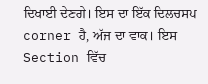ਦਿਖਾਈ ਦੇਣਗੇ। ਇਸ ਦਾ ਇੱਕ ਦਿਲਚਸਪ corner ਹੈ, ਅੱਜ ਦਾ ਵਾਕ। ਇਸ Section ਵਿੱਚ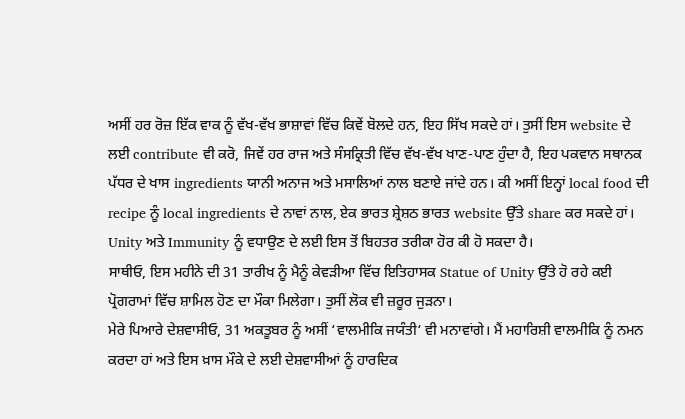ਅਸੀਂ ਹਰ ਰੋਜ਼ ਇੱਕ ਵਾਕ ਨੂੰ ਵੱਖ-ਵੱਖ ਭਾਸ਼ਾਵਾਂ ਵਿੱਚ ਕਿਵੇਂ ਬੋਲਦੇ ਹਨ, ਇਹ ਸਿੱਖ ਸਕਦੇ ਹਾਂ। ਤੁਸੀਂ ਇਸ website ਦੇ ਲਈ contribute ਵੀ ਕਰੋ, ਜਿਵੇਂ ਹਰ ਰਾਜ ਅਤੇ ਸੰਸਕ੍ਰਿਤੀ ਵਿੱਚ ਵੱਖ-ਵੱਖ ਖਾਣ-ਪਾਣ ਹੁੰਦਾ ਹੈ, ਇਹ ਪਕਵਾਨ ਸਥਾਨਕ ਪੱਧਰ ਦੇ ਖਾਸ ingredients ਯਾਨੀ ਅਨਾਜ ਅਤੇ ਮਸਾਲਿਆਂ ਨਾਲ ਬਣਾਏ ਜਾਂਦੇ ਹਨ। ਕੀ ਅਸੀਂ ਇਨ੍ਹਾਂ local food ਦੀ recipe ਨੂੰ local ingredients ਦੇ ਨਾਵਾਂ ਨਾਲ, ਏਕ ਭਾਰਤ ਸ਼੍ਰੇਸ਼ਠ ਭਾਰਤ website ਉੱਤੇ share ਕਰ ਸਕਦੇ ਹਾਂ। Unity ਅਤੇ Immunity ਨੂੰ ਵਧਾਉਣ ਦੇ ਲਈ ਇਸ ਤੋਂ ਬਿਹਤਰ ਤਰੀਕਾ ਹੋਰ ਕੀ ਹੋ ਸਕਦਾ ਹੈ।
ਸਾਥੀਓ, ਇਸ ਮਹੀਨੇ ਦੀ 31 ਤਾਰੀਖ ਨੂੰ ਮੈਨੂੰ ਕੇਵੜੀਆ ਵਿੱਚ ਇਤਿਹਾਸਕ Statue of Unity ਉੱਤੇ ਹੋ ਰਹੇ ਕਈ ਪ੍ਰੋਗਰਾਮਾਂ ਵਿੱਚ ਸ਼ਾਮਿਲ ਹੋਣ ਦਾ ਮੌਕਾ ਮਿਲੇਗਾ। ਤੁਸੀਂ ਲੋਕ ਵੀ ਜ਼ਰੂਰ ਜੁੜਨਾ।
ਮੇਰੇ ਪਿਆਰੇ ਦੇਸ਼ਵਾਸੀਓ, 31 ਅਕਤੂਬਰ ਨੂੰ ਅਸੀਂ ‘ਵਾਲਮੀਕਿ ਜਯੰਤੀ‘ ਵੀ ਮਨਾਵਾਂਗੇ। ਮੈਂ ਮਹਾਰਿਸ਼ੀ ਵਾਲਮੀਕਿ ਨੂੰ ਨਮਨ ਕਰਦਾ ਹਾਂ ਅਤੇ ਇਸ ਖ਼ਾਸ ਮੌਕੇ ਦੇ ਲਈ ਦੇਸ਼ਵਾਸੀਆਂ ਨੂੰ ਹਾਰਦਿਕ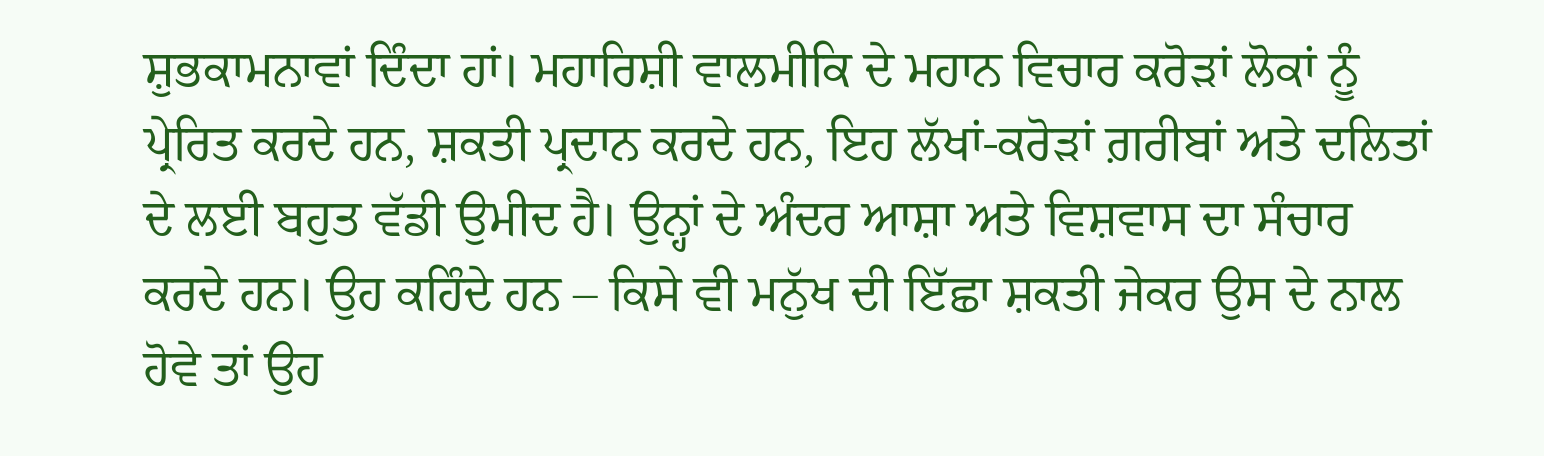ਸ਼ੁਭਕਾਮਨਾਵਾਂ ਦਿੰਦਾ ਹਾਂ। ਮਹਾਰਿਸ਼ੀ ਵਾਲਮੀਕਿ ਦੇ ਮਹਾਨ ਵਿਚਾਰ ਕਰੋੜਾਂ ਲੋਕਾਂ ਨੂੰ ਪ੍ਰੇਰਿਤ ਕਰਦੇ ਹਨ, ਸ਼ਕਤੀ ਪ੍ਰਦਾਨ ਕਰਦੇ ਹਨ, ਇਹ ਲੱਖਾਂ-ਕਰੋੜਾਂ ਗ਼ਰੀਬਾਂ ਅਤੇ ਦਲਿਤਾਂ ਦੇ ਲਈ ਬਹੁਤ ਵੱਡੀ ਉਮੀਦ ਹੈ। ਉਨ੍ਹਾਂ ਦੇ ਅੰਦਰ ਆਸ਼ਾ ਅਤੇ ਵਿਸ਼ਵਾਸ ਦਾ ਸੰਚਾਰ ਕਰਦੇ ਹਨ। ਉਹ ਕਹਿੰਦੇ ਹਨ – ਕਿਸੇ ਵੀ ਮਨੁੱਖ ਦੀ ਇੱਛਾ ਸ਼ਕਤੀ ਜੇਕਰ ਉਸ ਦੇ ਨਾਲ ਹੋਵੇ ਤਾਂ ਉਹ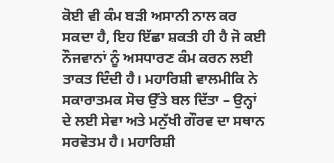ਕੋਈ ਵੀ ਕੰਮ ਬੜੀ ਅਸਾਨੀ ਨਾਲ ਕਰ ਸਕਦਾ ਹੈ, ਇਹ ਇੱਛਾ ਸ਼ਕਤੀ ਹੀ ਹੈ ਜੋ ਕਈ ਨੌਜਵਾਨਾਂ ਨੂੰ ਅਸਧਾਰਣ ਕੰਮ ਕਰਨ ਲਈ ਤਾਕਤ ਦਿੰਦੀ ਹੈ। ਮਹਾਰਿਸ਼ੀ ਵਾਲਮੀਕਿ ਨੇ ਸਕਾਰਾਤਮਕ ਸੋਚ ਉੱਤੇ ਬਲ ਦਿੱਤਾ – ਉਨ੍ਹਾਂ ਦੇ ਲਈ ਸੇਵਾ ਅਤੇ ਮਨੁੱਖੀ ਗੌਰਵ ਦਾ ਸਥਾਨ ਸਰਵੋਤਮ ਹੈ। ਮਹਾਰਿਸ਼ੀ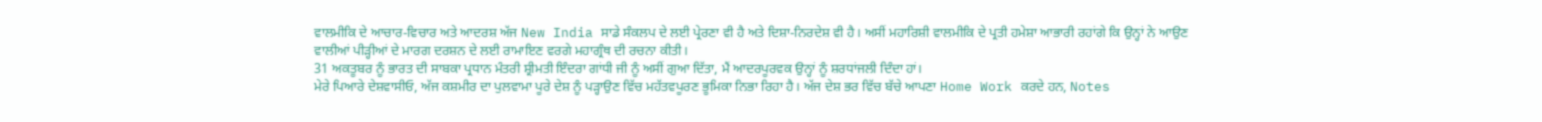ਵਾਲਮੀਕਿ ਦੇ ਆਚਾਰ-ਵਿਚਾਰ ਅਤੇ ਆਦਰਸ਼ ਅੱਜ New India ਸਾਡੇ ਸੰਕਲਪ ਦੇ ਲਈ ਪ੍ਰੇਰਣਾ ਵੀ ਹੈ ਅਤੇ ਦਿਸ਼ਾ-ਨਿਰਦੇਸ਼ ਵੀ ਹੈ। ਅਸੀਂ ਮਹਾਰਿਸ਼ੀ ਵਾਲਮੀਕਿ ਦੇ ਪ੍ਰਤੀ ਹਮੇਸ਼ਾ ਆਭਾਰੀ ਰਹਾਂਗੇ ਕਿ ਉਨ੍ਹਾਂ ਨੇ ਆਉਣ ਵਾਲੀਆਂ ਪੀੜ੍ਹੀਆਂ ਦੇ ਮਾਰਗ ਦਰਸ਼ਨ ਦੇ ਲਈ ਰਾਮਾਇਣ ਵਰਗੇ ਮਹਾਗ੍ਰੰਥ ਦੀ ਰਚਨਾ ਕੀਤੀ।
31 ਅਕਤੂਬਰ ਨੂੰ ਭਾਰਤ ਦੀ ਸਾਬਕਾ ਪ੍ਰਧਾਨ ਮੰਤਰੀ ਸ਼੍ਰੀਮਤੀ ਇੰਦਰਾ ਗਾਂਧੀ ਜੀ ਨੂੰ ਅਸੀਂ ਗੁਆ ਦਿੱਤਾ, ਮੈਂ ਆਦਰਪੂਰਵਕ ਉਨ੍ਹਾਂ ਨੂੰ ਸ਼ਰਧਾਂਜਲੀ ਦਿੰਦਾ ਹਾਂ।
ਮੇਰੇ ਪਿਆਰੇ ਦੇਸ਼ਵਾਸੀਓ, ਅੱਜ ਕਸ਼ਮੀਰ ਦਾ ਪੁਲਵਾਮਾ ਪੂਰੇ ਦੇਸ਼ ਨੂੰ ਪੜ੍ਹਾਉਣ ਵਿੱਚ ਮਹੱਤਵਪੂਰਣ ਭੂਮਿਕਾ ਨਿਭਾ ਰਿਹਾ ਹੈ। ਅੱਜ ਦੇਸ਼ ਭਰ ਵਿੱਚ ਬੱਚੇ ਆਪਣਾ Home Work ਕਰਦੇ ਹਨ, Notes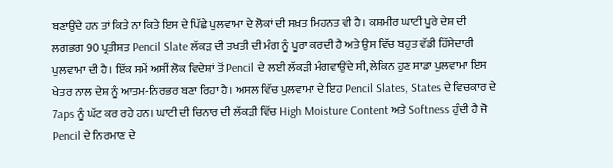ਬਣਾਉਂਦੇ ਹਨ ਤਾਂ ਕਿਤੇ ਨਾ ਕਿਤੇ ਇਸ ਦੇ ਪਿੱਛੇ ਪੁਲਵਾਮਾ ਦੇ ਲੋਕਾਂ ਦੀ ਸਖ਼ਤ ਮਿਹਨਤ ਵੀ ਹੈ। ਕਸ਼ਮੀਰ ਘਾਟੀ ਪੂਰੇ ਦੇਸ਼ ਦੀ ਲਗਭਗ 90 ਪ੍ਰਤੀਸ਼ਤ Pencil Slate ਲੱਕੜ ਦੀ ਤਖਤੀ ਦੀ ਮੰਗ ਨੂੰ ਪੂਰਾ ਕਰਦੀ ਹੈ ਅਤੇ ਉਸ ਵਿੱਚ ਬਹੁਤ ਵੱਡੀ ਹਿੱਸੇਦਾਰੀ ਪੁਲਵਾਮਾ ਦੀ ਹੈ। ਇੱਕ ਸਮੇਂ ਅਸੀਂ ਲੋਕ ਵਿਦੇਸ਼ਾਂ ਤੋਂ Pencil ਦੇ ਲਈ ਲੱਕੜੀ ਮੰਗਵਾਉਂਦੇ ਸੀ, ਲੇਕਿਨ ਹੁਣ ਸਾਡਾ ਪੁਲਵਾਮਾ ਇਸ ਖੇਤਰ ਨਾਲ ਦੇਸ਼ ਨੂੰ ਆਤਮ-ਨਿਰਭਰ ਬਣਾ ਰਿਹਾ ਹੈ। ਅਸਲ ਵਿੱਚ ਪੁਲਵਾਮਾ ਦੇ ਇਹ Pencil Slates, States ਦੇ ਵਿਚਕਾਰ ਦੇ 7aps ਨੂੰ ਘੱਟ ਕਰ ਰਹੇ ਹਨ। ਘਾਟੀ ਦੀ ਚਿਨਾਰ ਦੀ ਲੱਕੜੀ ਵਿੱਚ High Moisture Content ਅਤੇ Softness ਹੁੰਦੀ ਹੈ ਜੋ Pencil ਦੇ ਨਿਰਮਾਣ ਦੇ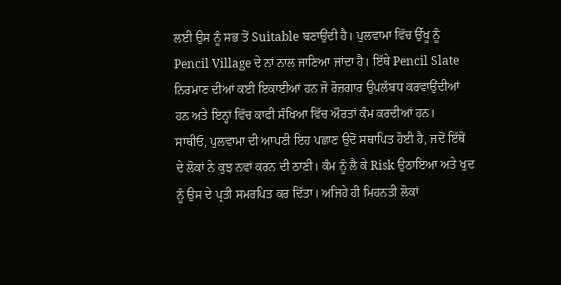ਲਈ ਉਸ ਨੂੰ ਸਭ ਤੋਂ Suitable ਬਣਾਉਂਦੀ ਹੈ। ਪੁਲਵਾਮਾ ਵਿੱਚ ਉੱਖੂ ਨੂੰ Pencil Village ਦੇ ਨਾਂ ਨਾਲ ਜਾਣਿਆ ਜਾਂਦਾ ਹੈ। ਇੱਥੇ Pencil Slate ਨਿਰਮਾਣ ਦੀਆਂ ਕਈ ਇਕਾਈਆਂ ਹਨ ਜੋ ਰੋਜ਼ਗਾਰ ਉਪਲੱਬਧ ਕਰਵਾਉਂਦੀਆਂ ਹਨ ਅਤੇ ਇਨ੍ਹਾਂ ਵਿੱਚ ਕਾਫੀ ਸੰਖਿਆ ਵਿੱਚ ਔਰਤਾਂ ਕੰਮ ਕਰਦੀਆਂ ਹਨ।
ਸਾਥੀਓ, ਪੁਲਵਾਮਾ ਦੀ ਆਪਣੀ ਇਹ ਪਛਾਣ ਉਦੋਂ ਸਥਾਪਿਤ ਹੋਈ ਹੈ, ਜਦੋਂ ਇੱਥੋਂ ਦੇ ਲੋਕਾਂ ਨੇ ਕੁਝ ਨਵਾਂ ਕਰਨ ਦੀ ਠਾਣੀ। ਕੰਮ ਨੂੰ ਲੈ ਕੇ Risk ਉਠਾਇਆ ਅਤੇ ਖੁਦ ਨੂੰ ਉਸ ਦੇ ਪ੍ਰਤੀ ਸਮਰਪਿਤ ਕਰ ਦਿੱਤਾ। ਅਜਿਹੇ ਹੀ ਮਿਹਨਤੀ ਲੋਕਾਂ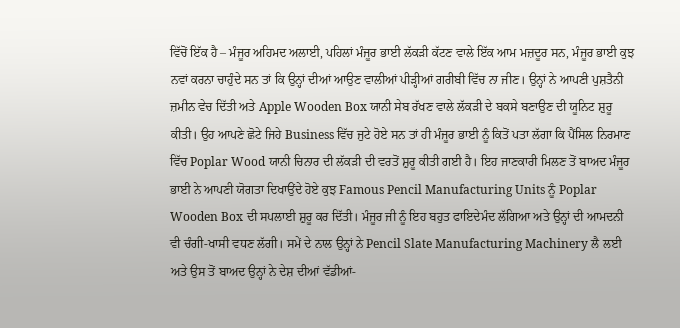ਵਿੱਚੋਂ ਇੱਕ ਹੈ – ਮੰਜੂਰ ਅਹਿਮਦ ਅਲਾਈ, ਪਹਿਲਾਂ ਮੰਜੂਰ ਭਾਈ ਲੱਕੜੀ ਕੱਟਣ ਵਾਲੇ ਇੱਕ ਆਮ ਮਜ਼ਦੂਰ ਸਨ, ਮੰਜੂਰ ਭਾਈ ਕੁਝ ਨਵਾਂ ਕਰਨਾ ਚਾਹੁੰਦੇ ਸਨ ਤਾਂ ਕਿ ਉਨ੍ਹਾਂ ਦੀਆਂ ਆਉਣ ਵਾਲੀਆਂ ਪੀੜ੍ਹੀਆਂ ਗਰੀਬੀ ਵਿੱਚ ਨਾ ਜੀਣ। ਉਨ੍ਹਾਂ ਨੇ ਆਪਣੀ ਪੁਸ਼ਤੈਨੀ ਜ਼ਮੀਨ ਵੇਚ ਦਿੱਤੀ ਅਤੇ Apple Wooden Box ਯਾਨੀ ਸੇਬ ਰੱਖਣ ਵਾਲੇ ਲੱਕੜੀ ਦੇ ਬਕਸੇ ਬਣਾਉਣ ਦੀ ਯੂਨਿਟ ਸ਼ੁਰੂ ਕੀਤੀ। ਉਹ ਆਪਣੇ ਛੋਟੇ ਜਿਹੇ Business ਵਿੱਚ ਜੁਟੇ ਹੋਏ ਸਨ ਤਾਂ ਹੀ ਮੰਜੂਰ ਭਾਈ ਨੂੰ ਕਿਤੋਂ ਪਤਾ ਲੱਗਾ ਕਿ ਪੈਂਸਿਲ ਨਿਰਮਾਣ ਵਿੱਚ Poplar Wood ਯਾਨੀ ਚਿਨਾਰ ਦੀ ਲੱਕੜੀ ਦੀ ਵਰਤੋਂ ਸ਼ੁਰੂ ਕੀਤੀ ਗਈ ਹੈ। ਇਹ ਜਾਣਕਾਰੀ ਮਿਲਣ ਤੋਂ ਬਾਅਦ ਮੰਜੂਰ ਭਾਈ ਨੇ ਆਪਣੀ ਯੋਗਤਾ ਦਿਖਾਉਂਦੇ ਹੋਏ ਕੁਝ Famous Pencil Manufacturing Units ਨੂੰ Poplar Wooden Box ਦੀ ਸਪਲਾਈ ਸ਼ੁਰੂ ਕਰ ਦਿੱਤੀ। ਮੰਜੂਰ ਜੀ ਨੂੰ ਇਹ ਬਹੁਤ ਫਾਇਦੇਮੰਦ ਲੱਗਿਆ ਅਤੇ ਉਨ੍ਹਾਂ ਦੀ ਆਮਦਨੀ ਵੀ ਚੰਗੀ-ਖਾਸੀ ਵਧਣ ਲੱਗੀ। ਸਮੇਂ ਦੇ ਨਾਲ ਉਨ੍ਹਾਂ ਨੇ Pencil Slate Manufacturing Machinery ਲੈ ਲਈ ਅਤੇ ਉਸ ਤੋਂ ਬਾਅਦ ਉਨ੍ਹਾਂ ਨੇ ਦੇਸ਼ ਦੀਆਂ ਵੱਡੀਆਂ-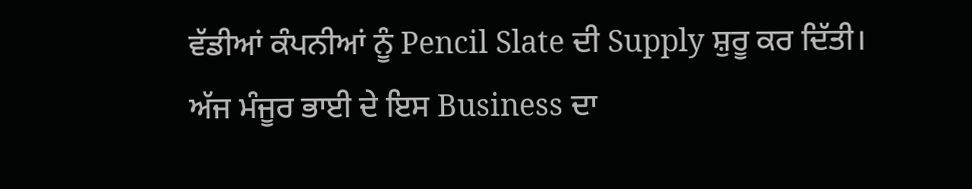ਵੱਡੀਆਂ ਕੰਪਨੀਆਂ ਨੂੰ Pencil Slate ਦੀ Supply ਸ਼ੁਰੂ ਕਰ ਦਿੱਤੀ। ਅੱਜ ਮੰਜੂਰ ਭਾਈ ਦੇ ਇਸ Business ਦਾ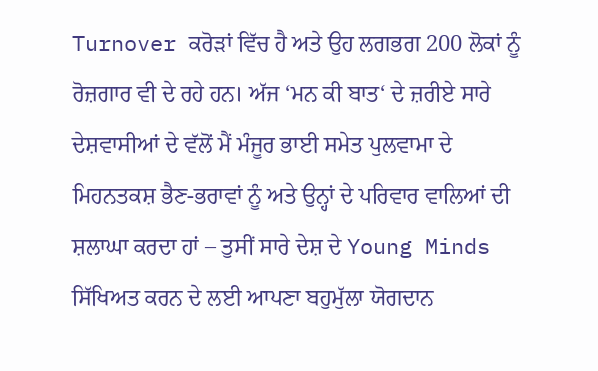Turnover ਕਰੋੜਾਂ ਵਿੱਚ ਹੈ ਅਤੇ ਉਹ ਲਗਭਗ 200 ਲੋਕਾਂ ਨੂੰ ਰੋਜ਼ਗਾਰ ਵੀ ਦੇ ਰਹੇ ਹਨ। ਅੱਜ ‘ਮਨ ਕੀ ਬਾਤ‘ ਦੇ ਜ਼ਰੀਏ ਸਾਰੇ ਦੇਸ਼ਵਾਸੀਆਂ ਦੇ ਵੱਲੋਂ ਮੈਂ ਮੰਜੂਰ ਭਾਈ ਸਮੇਤ ਪੁਲਵਾਮਾ ਦੇ ਮਿਹਨਤਕਸ਼ ਭੈਣ-ਭਰਾਵਾਂ ਨੂੰ ਅਤੇ ਉਨ੍ਹਾਂ ਦੇ ਪਰਿਵਾਰ ਵਾਲਿਆਂ ਦੀ ਸ਼ਲਾਘਾ ਕਰਦਾ ਹਾਂ – ਤੁਸੀਂ ਸਾਰੇ ਦੇਸ਼ ਦੇ Young Minds ਸਿੱਖਿਅਤ ਕਰਨ ਦੇ ਲਈ ਆਪਣਾ ਬਹੁਮੁੱਲਾ ਯੋਗਦਾਨ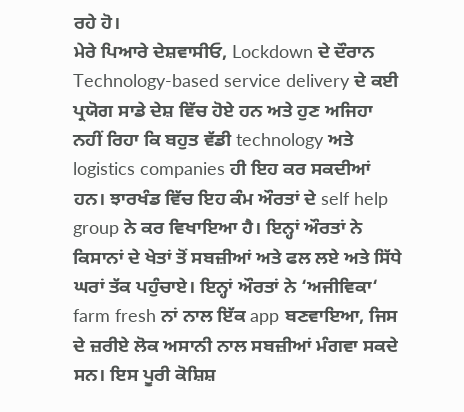ਰਹੇ ਹੋ।
ਮੇਰੇ ਪਿਆਰੇ ਦੇਸ਼ਵਾਸੀਓ, Lockdown ਦੇ ਦੌਰਾਨ Technology-based service delivery ਦੇ ਕਈ ਪ੍ਰਯੋਗ ਸਾਡੇ ਦੇਸ਼ ਵਿੱਚ ਹੋਏ ਹਨ ਅਤੇ ਹੁਣ ਅਜਿਹਾ ਨਹੀਂ ਰਿਹਾ ਕਿ ਬਹੁਤ ਵੱਡੀ technology ਅਤੇ logistics companies ਹੀ ਇਹ ਕਰ ਸਕਦੀਆਂ ਹਨ। ਝਾਰਖੰਡ ਵਿੱਚ ਇਹ ਕੰਮ ਔਰਤਾਂ ਦੇ self help group ਨੇ ਕਰ ਵਿਖਾਇਆ ਹੈ। ਇਨ੍ਹਾਂ ਔਰਤਾਂ ਨੇ ਕਿਸਾਨਾਂ ਦੇ ਖੇਤਾਂ ਤੋਂ ਸਬਜ਼ੀਆਂ ਅਤੇ ਫਲ ਲਏ ਅਤੇ ਸਿੱਧੇ ਘਰਾਂ ਤੱਕ ਪਹੁੰਚਾਏ। ਇਨ੍ਹਾਂ ਔਰਤਾਂ ਨੇ ‘ਅਜੀਵਿਕਾ‘ farm fresh ਨਾਂ ਨਾਲ ਇੱਕ app ਬਣਵਾਇਆ, ਜਿਸ ਦੇ ਜ਼ਰੀਏ ਲੋਕ ਅਸਾਨੀ ਨਾਲ ਸਬਜ਼ੀਆਂ ਮੰਗਵਾ ਸਕਦੇ ਸਨ। ਇਸ ਪੂਰੀ ਕੋਸ਼ਿਸ਼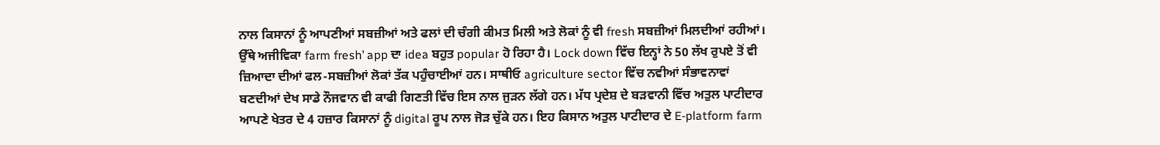ਨਾਲ ਕਿਸਾਨਾਂ ਨੂੰ ਆਪਣੀਆਂ ਸਬਜ਼ੀਆਂ ਅਤੇ ਫਲਾਂ ਦੀ ਚੰਗੀ ਕੀਮਤ ਮਿਲੀ ਅਤੇ ਲੋਕਾਂ ਨੂੰ ਵੀ fresh ਸਬਜ਼ੀਆਂ ਮਿਲਦੀਆਂ ਰਹੀਆਂ। ਉੱਥੇ ਅਜੀਵਿਕਾ farm fresh’ app ਦਾ idea ਬਹੁਤ popular ਹੋ ਰਿਹਾ ਹੈ। Lock down ਵਿੱਚ ਇਨ੍ਹਾਂ ਨੇ 50 ਲੱਖ ਰੁਪਏ ਤੋਂ ਵੀ ਜ਼ਿਆਦਾ ਦੀਆਂ ਫਲ-ਸਬਜ਼ੀਆਂ ਲੋਕਾਂ ਤੱਕ ਪਹੁੰਚਾਈਆਂ ਹਨ। ਸਾਥੀਓ agriculture sector ਵਿੱਚ ਨਵੀਆਂ ਸੰਭਾਵਨਾਵਾਂ ਬਣਦੀਆਂ ਦੇਖ ਸਾਡੇ ਨੌਜਵਾਨ ਵੀ ਕਾਫੀ ਗਿਣਤੀ ਵਿੱਚ ਇਸ ਨਾਲ ਜੁੜਨ ਲੱਗੇ ਹਨ। ਮੱਧ ਪ੍ਰਦੇਸ਼ ਦੇ ਬੜਵਾਨੀ ਵਿੱਚ ਅਤੁਲ ਪਾਟੀਦਾਰ ਆਪਣੇ ਖੇਤਰ ਦੇ 4 ਹਜ਼ਾਰ ਕਿਸਾਨਾਂ ਨੂੰ digital ਰੂਪ ਨਾਲ ਜੋੜ ਚੁੱਕੇ ਹਨ। ਇਹ ਕਿਸਾਨ ਅਤੁਲ ਪਾਟੀਦਾਰ ਦੇ E-platform farm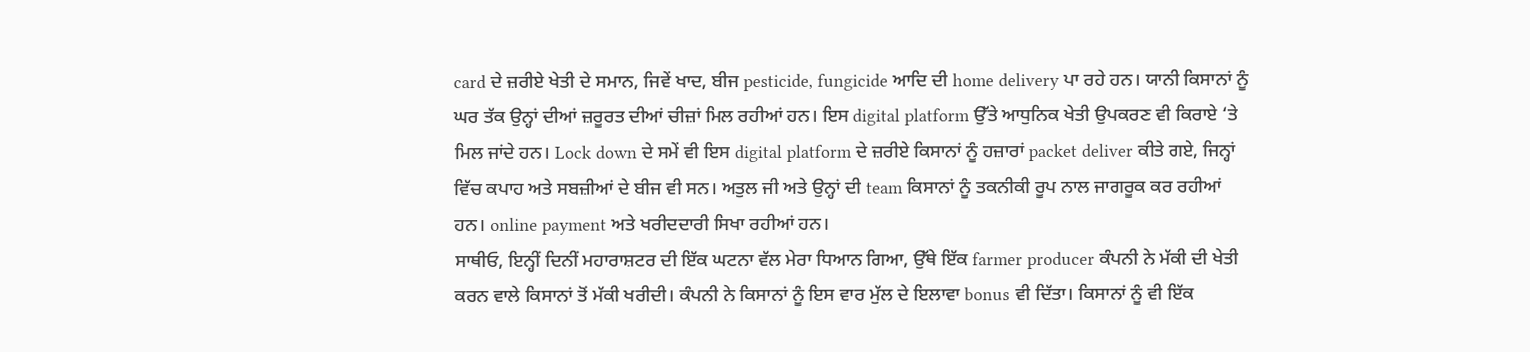card ਦੇ ਜ਼ਰੀਏ ਖੇਤੀ ਦੇ ਸਮਾਨ, ਜਿਵੇਂ ਖਾਦ, ਬੀਜ pesticide, fungicide ਆਦਿ ਦੀ home delivery ਪਾ ਰਹੇ ਹਨ। ਯਾਨੀ ਕਿਸਾਨਾਂ ਨੂੰ ਘਰ ਤੱਕ ਉਨ੍ਹਾਂ ਦੀਆਂ ਜ਼ਰੂਰਤ ਦੀਆਂ ਚੀਜ਼ਾਂ ਮਿਲ ਰਹੀਆਂ ਹਨ। ਇਸ digital platform ਉੱਤੇ ਆਧੁਨਿਕ ਖੇਤੀ ਉਪਕਰਣ ਵੀ ਕਿਰਾਏ ‘ਤੇ ਮਿਲ ਜਾਂਦੇ ਹਨ। Lock down ਦੇ ਸਮੇਂ ਵੀ ਇਸ digital platform ਦੇ ਜ਼ਰੀਏ ਕਿਸਾਨਾਂ ਨੂੰ ਹਜ਼ਾਰਾਂ packet deliver ਕੀਤੇ ਗਏ, ਜਿਨ੍ਹਾਂ ਵਿੱਚ ਕਪਾਹ ਅਤੇ ਸਬਜ਼ੀਆਂ ਦੇ ਬੀਜ ਵੀ ਸਨ। ਅਤੁਲ ਜੀ ਅਤੇ ਉਨ੍ਹਾਂ ਦੀ team ਕਿਸਾਨਾਂ ਨੂੰ ਤਕਨੀਕੀ ਰੂਪ ਨਾਲ ਜਾਗਰੂਕ ਕਰ ਰਹੀਆਂ ਹਨ। online payment ਅਤੇ ਖਰੀਦਦਾਰੀ ਸਿਖਾ ਰਹੀਆਂ ਹਨ।
ਸਾਥੀਓ, ਇਨ੍ਹੀਂ ਦਿਨੀਂ ਮਹਾਰਾਸ਼ਟਰ ਦੀ ਇੱਕ ਘਟਨਾ ਵੱਲ ਮੇਰਾ ਧਿਆਨ ਗਿਆ, ਉੱਥੇ ਇੱਕ farmer producer ਕੰਪਨੀ ਨੇ ਮੱਕੀ ਦੀ ਖੇਤੀ ਕਰਨ ਵਾਲੇ ਕਿਸਾਨਾਂ ਤੋਂ ਮੱਕੀ ਖਰੀਦੀ। ਕੰਪਨੀ ਨੇ ਕਿਸਾਨਾਂ ਨੂੰ ਇਸ ਵਾਰ ਮੁੱਲ ਦੇ ਇਲਾਵਾ bonus ਵੀ ਦਿੱਤਾ। ਕਿਸਾਨਾਂ ਨੂੰ ਵੀ ਇੱਕ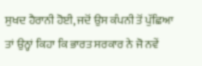ਸੁਖਦ ਹੈਰਾਨੀ ਹੋਈ, ਜਦੋਂ ਉਸ ਕੰਪਨੀ ਤੋਂ ਪੁੱਛਿਆ ਤਾਂ ਉਨ੍ਹਾਂ ਕਿਹਾ ਕਿ ਭਾਰਤ ਸਰਕਾਰ ਨੇ ਜੋ ਨਵੇਂ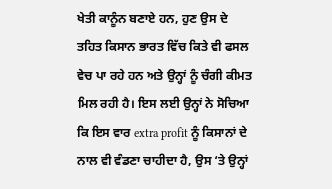ਖੇਤੀ ਕਾਨੂੰਨ ਬਣਾਏ ਹਨ, ਹੁਣ ਉਸ ਦੇ ਤਹਿਤ ਕਿਸਾਨ ਭਾਰਤ ਵਿੱਚ ਕਿਤੇ ਵੀ ਫਸਲ ਵੇਚ ਪਾ ਰਹੇ ਹਨ ਅਤੇ ਉਨ੍ਹਾਂ ਨੂੰ ਚੰਗੀ ਕੀਮਤ ਮਿਲ ਰਹੀ ਹੈ। ਇਸ ਲਈ ਉਨ੍ਹਾਂ ਨੇ ਸੋਚਿਆ ਕਿ ਇਸ ਵਾਰ extra profit ਨੂੰ ਕਿਸਾਨਾਂ ਦੇ ਨਾਲ ਵੀ ਵੰਡਣਾ ਚਾਹੀਦਾ ਹੈ, ਉਸ ‘ਤੇ ਉਨ੍ਹਾਂ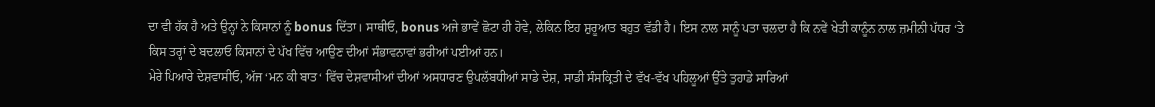ਦਾ ਵੀ ਹੱਕ ਹੈ ਅਤੇ ਉਨ੍ਹਾਂ ਨੇ ਕਿਸਾਨਾਂ ਨੂੰ bonus ਦਿੱਤਾ। ਸਾਥੀਓ, bonus ਅਜੇ ਭਾਵੇਂ ਛੋਟਾ ਹੀ ਹੋਵੇ, ਲੇਕਿਨ ਇਹ ਸ਼ੁਰੂਆਤ ਬਹੁਤ ਵੱਡੀ ਹੈ। ਇਸ ਨਾਲ ਸਾਨੂੰ ਪਤਾ ਚਲਦਾ ਹੈ ਕਿ ਨਵੇਂ ਖੇਤੀ ਕਾਨੂੰਨ ਨਾਲ ਜ਼ਮੀਨੀ ਪੱਧਰ ‘ਤੇ ਕਿਸ ਤਰ੍ਹਾਂ ਦੇ ਬਦਲਾਓ ਕਿਸਾਨਾਂ ਦੇ ਪੱਖ ਵਿੱਚ ਆਉਣ ਦੀਆਂ ਸੰਭਾਵਨਾਵਾਂ ਭਰੀਆਂ ਪਈਆਂ ਹਨ।
ਮੇਰੇ ਪਿਆਰੇ ਦੇਸ਼ਵਾਸੀਓ, ਅੱਜ ‘ਮਨ ਕੀ ਬਾਤ‘ ਵਿੱਚ ਦੇਸ਼ਵਾਸੀਆਂ ਦੀਆਂ ਅਸਧਾਰਣ ਉਪਲੱਬਧੀਆਂ ਸਾਡੇ ਦੇਸ਼, ਸਾਡੀ ਸੰਸਕ੍ਰਿਤੀ ਦੇ ਵੱਖ-ਵੱਖ ਪਹਿਲੂਆਂ ਉੱਤੇ ਤੁਹਾਡੇ ਸਾਰਿਆਂ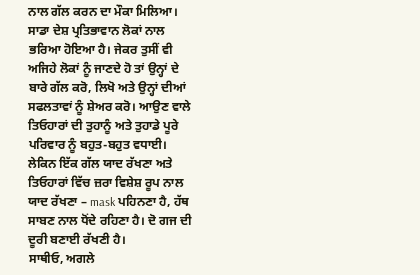ਨਾਲ ਗੱਲ ਕਰਨ ਦਾ ਮੌਕਾ ਮਿਲਿਆ। ਸਾਡਾ ਦੇਸ਼ ਪ੍ਰਤਿਭਾਵਾਨ ਲੋਕਾਂ ਨਾਲ ਭਰਿਆ ਹੋਇਆ ਹੈ। ਜੇਕਰ ਤੁਸੀਂ ਵੀ ਅਜਿਹੇ ਲੋਕਾਂ ਨੂੰ ਜਾਣਦੇ ਹੋ ਤਾਂ ਉਨ੍ਹਾਂ ਦੇ ਬਾਰੇ ਗੱਲ ਕਰੋ, ਲਿਖੋ ਅਤੇ ਉਨ੍ਹਾਂ ਦੀਆਂ ਸਫਲਤਾਵਾਂ ਨੂੰ ਸ਼ੇਅਰ ਕਰੋ। ਆਉਣ ਵਾਲੇ ਤਿਓਹਾਰਾਂ ਦੀ ਤੁਹਾਨੂੰ ਅਤੇ ਤੁਹਾਡੇ ਪੂਰੇ ਪਰਿਵਾਰ ਨੂੰ ਬਹੁਤ-ਬਹੁਤ ਵਧਾਈ। ਲੇਕਿਨ ਇੱਕ ਗੱਲ ਯਾਦ ਰੱਖਣਾ ਅਤੇ ਤਿਓਹਾਰਾਂ ਵਿੱਚ ਜ਼ਰਾ ਵਿਸ਼ੇਸ਼ ਰੂਪ ਨਾਲ ਯਾਦ ਰੱਖਣਾ – mask ਪਹਿਨਣਾ ਹੈ, ਹੱਥ ਸਾਬਣ ਨਾਲ ਧੋਂਦੇ ਰਹਿਣਾ ਹੈ। ਦੋ ਗਜ ਦੀ ਦੂਰੀ ਬਣਾਈ ਰੱਖਣੀ ਹੈ।
ਸਾਥੀਓ, ਅਗਲੇ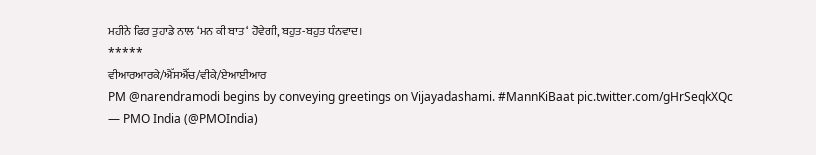ਮਹੀਨੇ ਫਿਰ ਤੁਹਾਡੇ ਨਾਲ ‘ਮਨ ਕੀ ਬਾਤ‘ ਹੋਵੇਗੀ, ਬਹੁਤ-ਬਹੁਤ ਧੰਨਵਾਦ।
*****
ਵੀਆਰਆਰਕੇ/ਐੱਸਐੱਚ/ਵੀਕੇ/ਏਆਈਆਰ
PM @narendramodi begins by conveying greetings on Vijayadashami. #MannKiBaat pic.twitter.com/gHrSeqkXQc
— PMO India (@PMOIndia)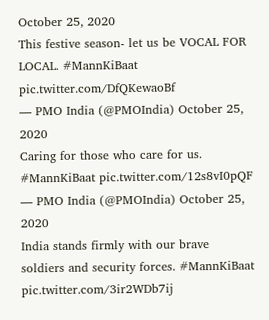October 25, 2020
This festive season- let us be VOCAL FOR LOCAL. #MannKiBaat pic.twitter.com/DfQKewaoBf
— PMO India (@PMOIndia) October 25, 2020
Caring for those who care for us. #MannKiBaat pic.twitter.com/12s8vI0pQF
— PMO India (@PMOIndia) October 25, 2020
India stands firmly with our brave soldiers and security forces. #MannKiBaat pic.twitter.com/3ir2WDb7ij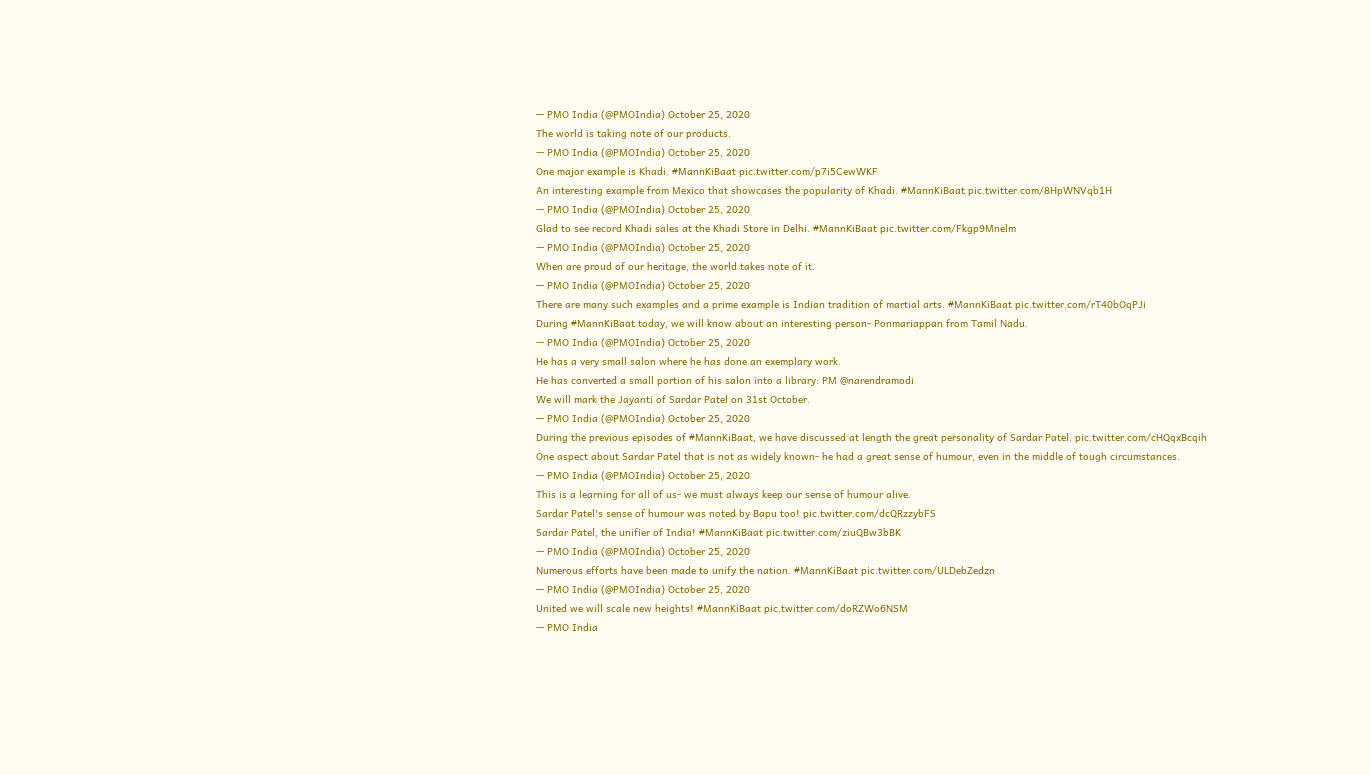— PMO India (@PMOIndia) October 25, 2020
The world is taking note of our products.
— PMO India (@PMOIndia) October 25, 2020
One major example is Khadi. #MannKiBaat pic.twitter.com/p7i5CewWKF
An interesting example from Mexico that showcases the popularity of Khadi. #MannKiBaat pic.twitter.com/8HpWNVqb1H
— PMO India (@PMOIndia) October 25, 2020
Glad to see record Khadi sales at the Khadi Store in Delhi. #MannKiBaat pic.twitter.com/Fkgp9Mnelm
— PMO India (@PMOIndia) October 25, 2020
When are proud of our heritage, the world takes note of it.
— PMO India (@PMOIndia) October 25, 2020
There are many such examples and a prime example is Indian tradition of martial arts. #MannKiBaat pic.twitter.com/rT40bOqPJi
During #MannKiBaat today, we will know about an interesting person- Ponmariappan from Tamil Nadu.
— PMO India (@PMOIndia) October 25, 2020
He has a very small salon where he has done an exemplary work.
He has converted a small portion of his salon into a library: PM @narendramodi
We will mark the Jayanti of Sardar Patel on 31st October.
— PMO India (@PMOIndia) October 25, 2020
During the previous episodes of #MannKiBaat, we have discussed at length the great personality of Sardar Patel. pic.twitter.com/cHQqxBcqih
One aspect about Sardar Patel that is not as widely known- he had a great sense of humour, even in the middle of tough circumstances.
— PMO India (@PMOIndia) October 25, 2020
This is a learning for all of us- we must always keep our sense of humour alive.
Sardar Patel's sense of humour was noted by Bapu too! pic.twitter.com/dcQRzzybFS
Sardar Patel, the unifier of India! #MannKiBaat pic.twitter.com/ziuQBw3bBK
— PMO India (@PMOIndia) October 25, 2020
Numerous efforts have been made to unify the nation. #MannKiBaat pic.twitter.com/ULDebZedzn
— PMO India (@PMOIndia) October 25, 2020
United we will scale new heights! #MannKiBaat pic.twitter.com/doRZWo6NSM
— PMO India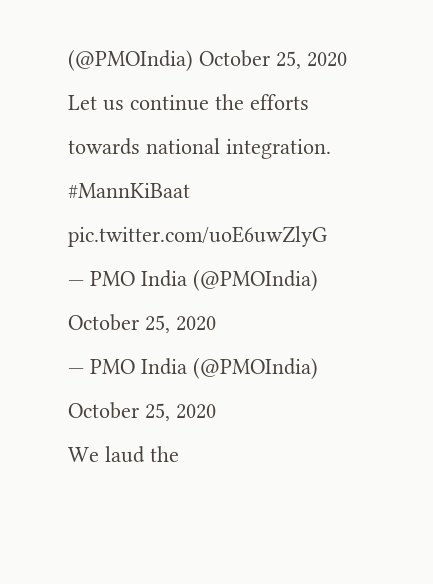(@PMOIndia) October 25, 2020
Let us continue the efforts towards national integration. #MannKiBaat pic.twitter.com/uoE6uwZlyG
— PMO India (@PMOIndia) October 25, 2020
— PMO India (@PMOIndia) October 25, 2020
We laud the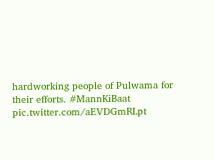hardworking people of Pulwama for their efforts. #MannKiBaat pic.twitter.com/aEVDGmRLpt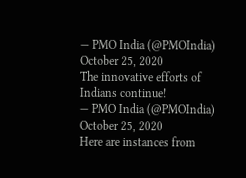— PMO India (@PMOIndia) October 25, 2020
The innovative efforts of Indians continue!
— PMO India (@PMOIndia) October 25, 2020
Here are instances from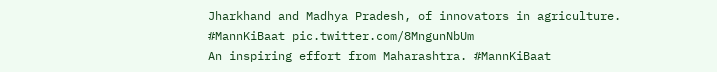Jharkhand and Madhya Pradesh, of innovators in agriculture. #MannKiBaat pic.twitter.com/8MngunNbUm
An inspiring effort from Maharashtra. #MannKiBaat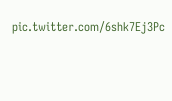pic.twitter.com/6shk7Ej3Pc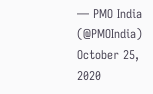— PMO India (@PMOIndia) October 25, 2020